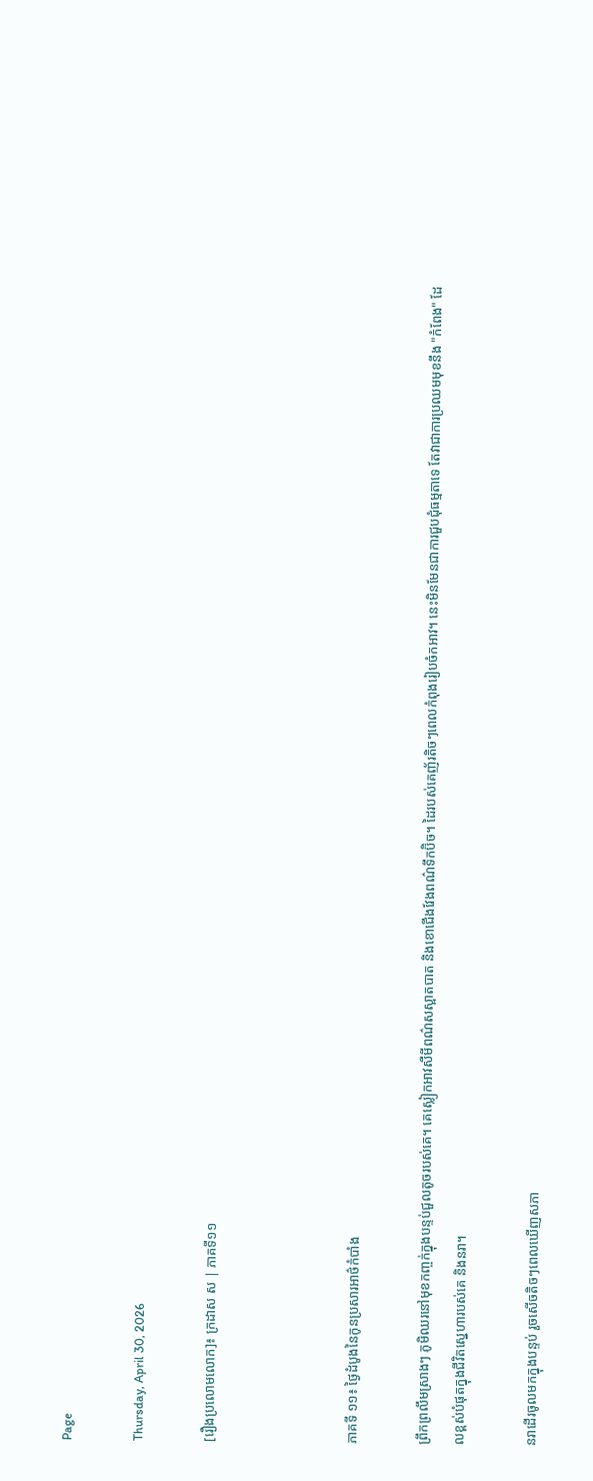Page

Thursday, April 30, 2026

[រឿងប្រលោមលោក]៖ ក្រដាស ស | ភាគទី១១



ភាគទី ១១៖ ថ្ងៃដំបូងនៃកូនប្រសារអាថ៌កំបាំង

ព្រឹកព្រលឹមស្រាងៗ ភូមិឈរនៅមុខកញ្ចក់ក្នុងបន្ទប់ជួលតូចរបស់គេ។ គេស្លៀកអាវសឺមីពណ៌សស្អាតបាត និងខោជើងវែងពណ៌ទឹកប៊ិច។ ដៃរបស់គេញ័រតិចៗពេលកំពុងរៀបចំកអាវ។ នេះមិនមែនជាការជួបជុំធម្មតាទេ តែវាជាការប្រឈមមុខនឹង "កំពែង" ដែលខ្ពស់បំផុតក្នុងជីវិតស្នេហារបស់គេ និងនរា។

នរាដើរចូលមកក្នុងបន្ទប់ រួចសើចតិចៗពេលឃើញសភា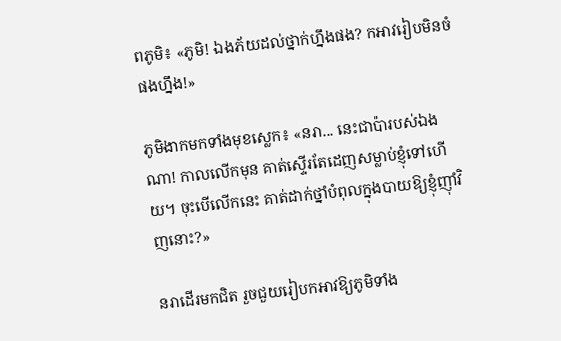ពភូមិ៖ «ភូមិ! ឯងភ័យដល់ថ្នាក់ហ្នឹងផង? កអាវរៀបមិនចំផងហ្នឹង!»

ភូមិងាកមកទាំងមុខស្លេក៖ «នរា... នេះជាប៉ារបស់ឯងណា! កាលលើកមុន គាត់ស្ទើរតែដេញសម្លាប់ខ្ញុំទៅហើយ។ ចុះបើលើកនេះ គាត់ដាក់ថ្នាំបំពុលក្នុងបាយឱ្យខ្ញុំញ៉ាំវិញនោះ?»

នរាដើរមកជិត រួចជួយរៀបកអាវឱ្យភូមិទាំង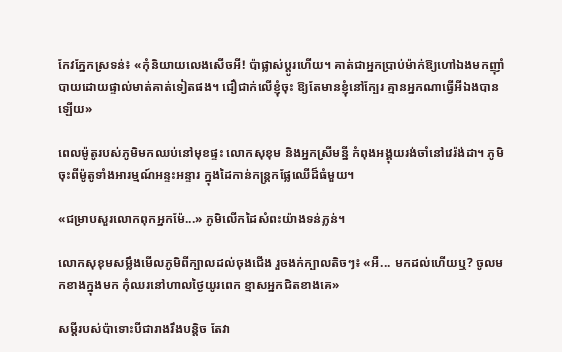កែវភ្នែកស្រទន់៖ «កុំនិយាយលេងសើចអី! ប៉ាផ្លាស់ប្តូរហើយ។ គាត់ជាអ្នកប្រាប់ម៉ាក់ឱ្យហៅឯងមកញ៉ាំបាយដោយផ្ទាល់មាត់គាត់ទៀតផង។ ជឿជាក់លើខ្ញុំចុះ ឱ្យតែមានខ្ញុំនៅក្បែរ គ្មានអ្នកណាធ្វើអីឯងបានឡើយ»

ពេលម៉ូតូរបស់ភូមិមកឈប់នៅមុខផ្ទះ លោកសុខុម និងអ្នកស្រីមន្នី កំពុងអង្គុយរង់ចាំនៅវេរ៉ង់ដា។ ភូមិចុះពីម៉ូតូទាំងអារម្មណ៍អន្ទះអន្ទារ ក្នុងដៃកាន់កន្ត្រកផ្លែឈើដ៏ធំមួយ។

«ជម្រាបសួរលោកពុកអ្នកម៉ែ...» ភូមិលើកដៃសំពះយ៉ាងទន់ភ្លន់។

លោកសុខុមសម្លឹងមើលភូមិពីក្បាលដល់ចុងជើង រួចងក់ក្បាលតិចៗ៖ «អឺ... មកដល់ហើយឬ? ចូលមកខាងក្នុងមក កុំឈរនៅហាលថ្ងៃយូរពេក ខ្មាសអ្នកជិតខាងគេ»

សម្ដីរបស់ប៉ាទោះបីជារាងរឹងបន្តិច តែវា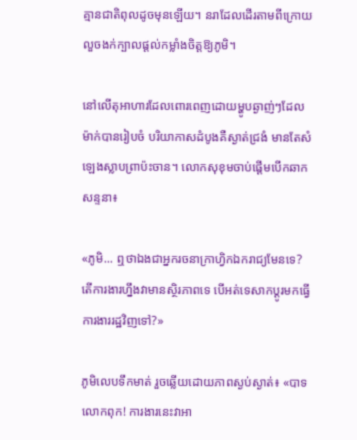គ្មានជាតិពុលដូចមុនឡើយ។ នរាដែលដើរតាមពីក្រោយ លួចងក់ក្បាលផ្ដល់កម្លាំងចិត្តឱ្យភូមិ។

នៅលើតុអាហារដែលពោរពេញដោយម្ហូបឆ្ងាញ់ៗដែលម៉ាក់បានរៀបចំ បរិយាកាសដំបូងគឺស្ងាត់ជ្រងំ មានតែសំឡេងស្លាបព្រាប៉ះចាន។ លោកសុខុមចាប់ផ្ដើមបើកឆាកសន្ទនា៖

«ភូមិ... ឮថាឯងជាអ្នករចនាក្រាហ្វិកឯករាជ្យមែនទេ? តើការងារហ្នឹងវាមានស្ថិរភាពទេ បើអត់ទេសាកប្ដូរមកធ្វើការងាររដ្ឋវិញទៅ?»

ភូមិលេបទឹកមាត់ រួចឆ្លើយដោយភាពស្ងប់ស្ងាត់៖ «បាទលោកពុក! ការងារនេះវាអា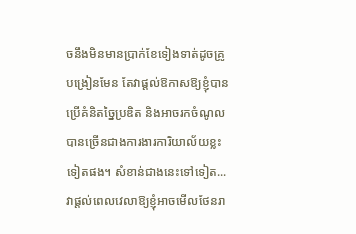ចនឹងមិនមានប្រាក់ខែទៀងទាត់ដូចគ្រូបង្រៀនមែន តែវាផ្ដល់ឱកាសឱ្យខ្ញុំបានប្រើគំនិតច្នៃប្រឌិត និងអាចរកចំណូលបានច្រើនជាងការងារការិយាល័យខ្លះទៀតផង។ សំខាន់ជាងនេះទៅទៀត... វាផ្ដល់ពេលវេលាឱ្យខ្ញុំអាចមើលថែនរា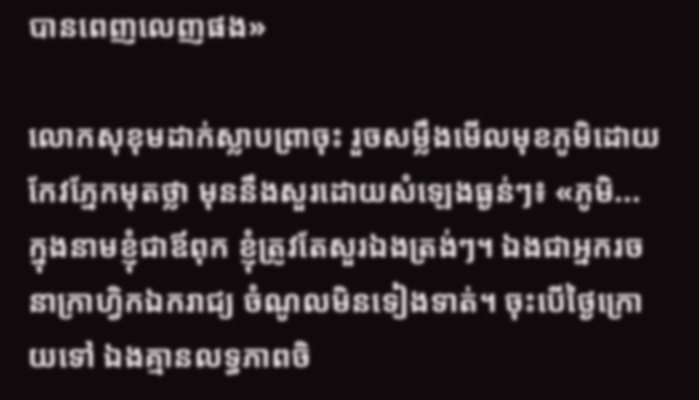បានពេញលេញផង»

លោកសុខុមដាក់ស្លាបព្រាចុះ រួចសម្លឹងមើលមុខភូមិដោយកែវភ្នែកមុតថ្លា មុននឹងសួរដោយសំឡេងធ្ងន់ៗ៖ «ភូមិ... ក្នុងនាមខ្ញុំជាឪពុក ខ្ញុំត្រូវតែសួរឯងត្រង់ៗ។ ឯងជាអ្នករចនាក្រាហ្វិកឯករាជ្យ ចំណូលមិនទៀងទាត់។ ចុះបើថ្ងៃក្រោយទៅ ឯងគ្មានលទ្ធភាពចិ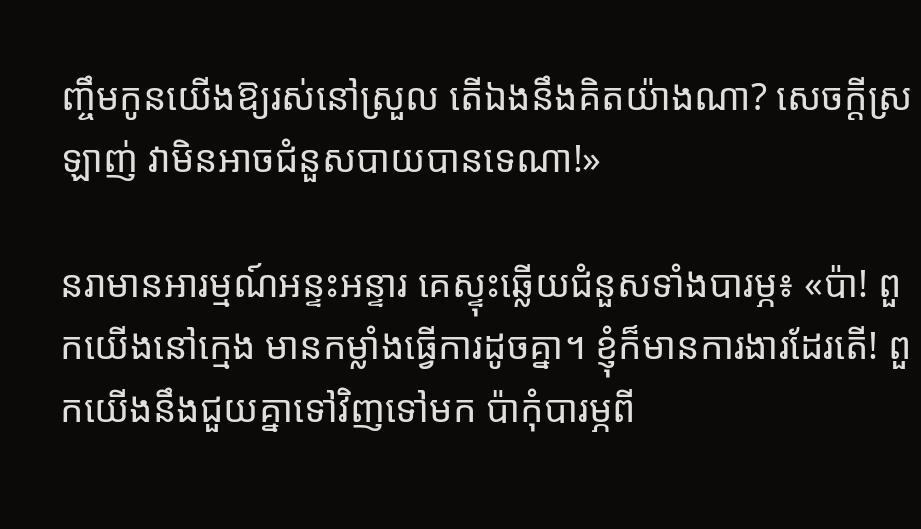ញ្ចឹមកូនយើងឱ្យរស់នៅស្រួល តើឯងនឹងគិតយ៉ាងណា? សេចក្ដីស្រឡាញ់ វាមិនអាចជំនួសបាយបានទេណា!»

នរាមានអារម្មណ៍អន្ទះអន្ទារ គេស្ទុះឆ្លើយជំនួសទាំងបារម្ភ៖ «ប៉ា! ពួកយើងនៅក្មេង មានកម្លាំងធ្វើការដូចគ្នា។ ខ្ញុំក៏មានការងារដែរតើ! ពួកយើងនឹងជួយគ្នាទៅវិញទៅមក ប៉ាកុំបារម្ភពី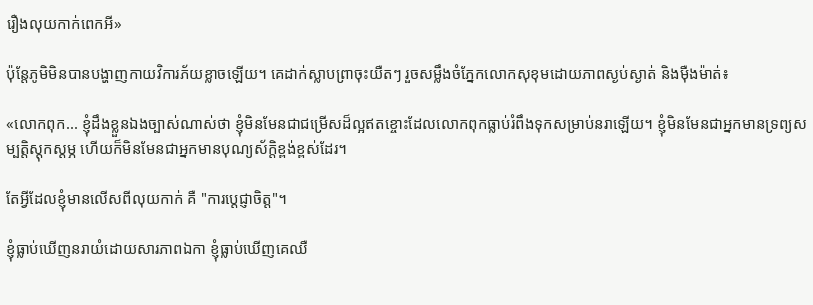រឿងលុយកាក់ពេកអី»

ប៉ុន្តែភូមិមិនបានបង្ហាញកាយវិការភ័យខ្លាចឡើយ។ គេដាក់ស្លាបព្រាចុះយឺតៗ រួចសម្លឹងចំភ្នែកលោកសុខុមដោយភាពស្ងប់ស្ងាត់ និងម៉ឺងម៉ាត់៖

«លោកពុក... ខ្ញុំដឹងខ្លួនឯងច្បាស់ណាស់ថា ខ្ញុំមិនមែនជាជម្រើសដ៏ល្អឥតខ្ចោះដែលលោកពុកធ្លាប់រំពឹងទុកសម្រាប់នរាឡើយ។ ខ្ញុំមិនមែនជាអ្នកមានទ្រព្យសម្បត្តិស្ដុកស្ដម្ភ ហើយក៏មិនមែនជាអ្នកមានបុណ្យស័ក្តិខ្ពង់ខ្ពស់ដែរ។

តែអ្វីដែលខ្ញុំមានលើសពីលុយកាក់ គឺ "ការប្ដេជ្ញាចិត្ត"។

ខ្ញុំធ្លាប់ឃើញនរាយំដោយសារភាពឯកា ខ្ញុំធ្លាប់ឃើញគេឈឺ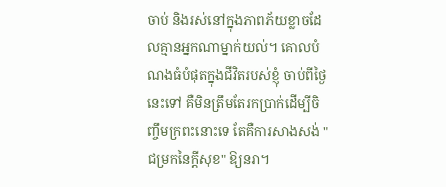ចាប់ និងរស់នៅក្នុងភាពភ័យខ្លាចដែលគ្មានអ្នកណាម្នាក់យល់។ គោលបំណងធំបំផុតក្នុងជីវិតរបស់ខ្ញុំ ចាប់ពីថ្ងៃនេះទៅ គឺមិនត្រឹមតែរកប្រាក់ដើម្បីចិញ្ចឹមក្រពះនោះទេ តែគឺការសាងសង់ "ជម្រកនៃក្ដីសុខ" ឱ្យនរា។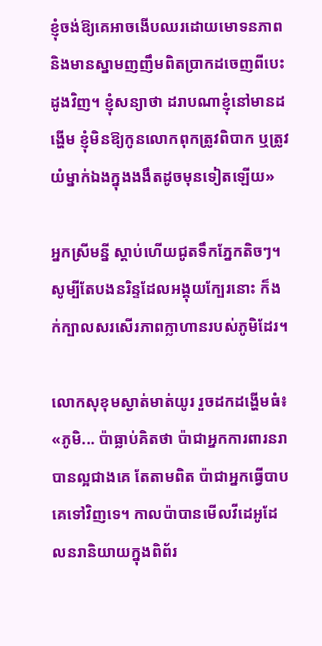ខ្ញុំចង់ឱ្យគេអាចងើបឈរដោយមោទនភាព និងមានស្នាមញញឹមពិតប្រាកដចេញពីបេះដូងវិញ។ ខ្ញុំសន្យាថា ដរាបណាខ្ញុំនៅមានដង្ហើម ខ្ញុំមិនឱ្យកូនលោកពុកត្រូវពិបាក ឬត្រូវយំម្នាក់ឯងក្នុងងងឹតដូចមុនទៀតឡើយ»

អ្នកស្រីមន្នី ស្ដាប់ហើយជូតទឹកភ្នែកតិចៗ។ សូម្បីតែបងនរិន្ទដែលអង្គុយក្បែរនោះ ក៏ងក់ក្បាលសរសើរភាពក្លាហានរបស់ភូមិដែរ។

លោកសុខុមស្ងាត់មាត់យូរ រួចដកដង្ហើមធំ៖ «ភូមិ... ប៉ាធ្លាប់គិតថា ប៉ាជាអ្នកការពារនរាបានល្អជាងគេ តែតាមពិត ប៉ាជាអ្នកធ្វើបាបគេទៅវិញទេ។ កាលប៉ាបានមើលវីដេអូដែលនរានិយាយក្នុងពិព័រ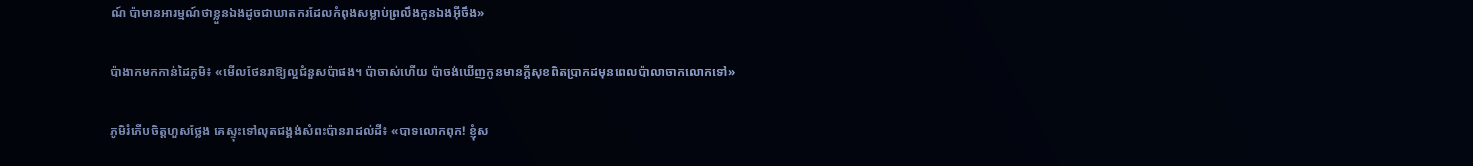ណ៍ ប៉ាមានអារម្មណ៍ថាខ្លួនឯងដូចជាឃាតករដែលកំពុងសម្លាប់ព្រលឹងកូនឯងអ៊ីចឹង»

ប៉ាងាកមកកាន់ដៃភូមិ៖ «មើលថែនរាឱ្យល្អជំនួសប៉ាផង។ ប៉ាចាស់ហើយ ប៉ាចង់ឃើញកូនមានក្ដីសុខពិតប្រាកដមុនពេលប៉ាលាចាកលោកទៅ»

ភូមិរំភើបចិត្តហួសថ្លែង គេស្ទុះទៅលុតជង្គង់សំពះប៉ានរាដល់ដី៖ «បាទលោកពុក! ខ្ញុំស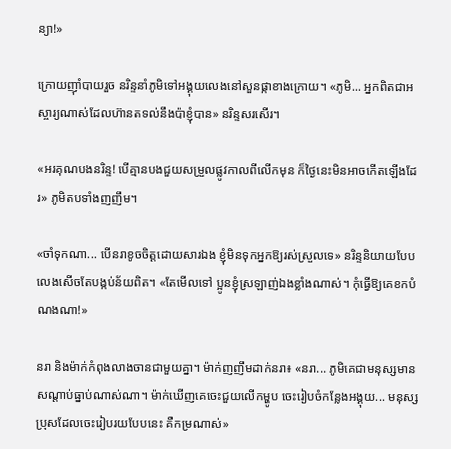ន្យា!»

ក្រោយញ៉ាំបាយរួច នរិន្ទនាំភូមិទៅអង្គុយលេងនៅសួនផ្កាខាងក្រោយ។ «ភូមិ... អ្នកពិតជាអស្ចារ្យណាស់ដែលហ៊ានតទល់នឹងប៉ាខ្ញុំបាន» នរិន្ទសរសើរ។

«អរគុណបងនរិន្ទ! បើគ្មានបងជួយសម្រួលផ្លូវកាលពីលើកមុន ក៏ថ្ងៃនេះមិនអាចកើតឡើងដែរ» ភូមិតបទាំងញញឹម។

«ចាំទុកណា... បើនរាខូចចិត្តដោយសារឯង ខ្ញុំមិនទុកអ្នកឱ្យរស់ស្រួលទេ» នរិន្ទនិយាយបែបលេងសើចតែបង្កប់ន័យពិត។ «តែមើលទៅ ប្អូនខ្ញុំស្រឡាញ់ឯងខ្លាំងណាស់។ កុំធ្វើឱ្យគេខកបំណងណា!»

នរា និងម៉ាក់កំពុងលាងចានជាមួយគ្នា។ ម៉ាក់ញញឹមដាក់នរា៖ «នរា... ភូមិគេជាមនុស្សមានសណ្ដាប់ធ្នាប់ណាស់ណា។ ម៉ាក់ឃើញគេចេះជួយលើកម្ហូប ចេះរៀបចំកន្លែងអង្គុយ... មនុស្សប្រុសដែលចេះរៀបរយបែបនេះ គឺកម្រណាស់»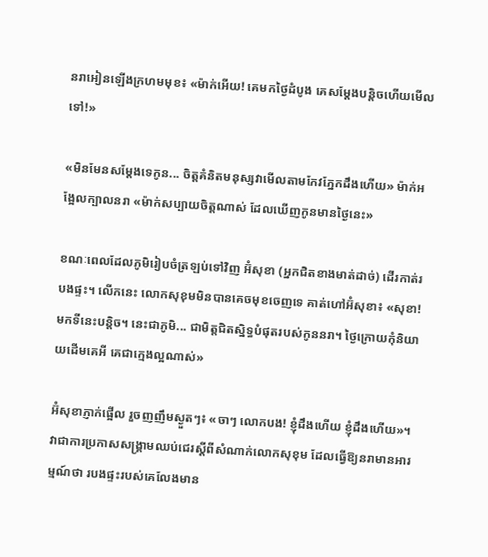នរាអៀនឡើងក្រហមមុខ៖ «ម៉ាក់អើយ! គេមកថ្ងៃដំបូង គេសម្តែងបន្តិចហើយមើលទៅ!»

«មិនមែនសម្តែងទេកូន... ចិត្តគំនិតមនុស្សវាមើលតាមកែវភ្នែកដឹងហើយ» ម៉ាក់អង្អែលក្បាលនរា «ម៉ាក់សប្បាយចិត្តណាស់ ដែលឃើញកូនមានថ្ងៃនេះ»

ខណៈពេលដែលភូមិរៀបចំត្រឡប់ទៅវិញ អ៊ំសុខា (អ្នកជិតខាងមាត់ដាច់) ដើរកាត់របងផ្ទះ។ លើកនេះ លោកសុខុមមិនបានគេចមុខចេញទេ គាត់ហៅអ៊ំសុខា៖ «សុខា! មកទីនេះបន្តិច។ នេះជាភូមិ... ជាមិត្តជិតស្និទ្ធបំផុតរបស់កូននរា។ ថ្ងៃក្រោយកុំនិយាយដើមគេអី គេជាក្មេងល្អណាស់»

អ៊ំសុខាភ្ញាក់ផ្អើល រួចញញឹមស្ងួតៗ៖ «ចាៗ លោកបង! ខ្ញុំដឹងហើយ ខ្ញុំដឹងហើយ»។ វាជាការប្រកាសសង្រ្គាមឈប់ជេរស្ដីពីសំណាក់លោកសុខុម ដែលធ្វើឱ្យនរាមានអារម្មណ៍ថា របងផ្ទះរបស់គេលែងមាន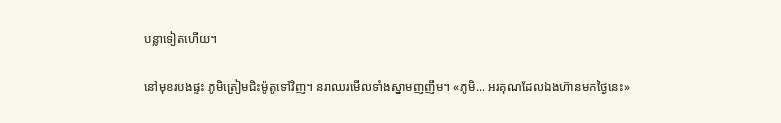បន្លាទៀតហើយ។

នៅមុខរបងផ្ទះ ភូមិត្រៀមជិះម៉ូតូទៅវិញ។ នរាឈរមើលទាំងស្នាមញញឹម។ «ភូមិ... អរគុណដែលឯងហ៊ានមកថ្ងៃនេះ»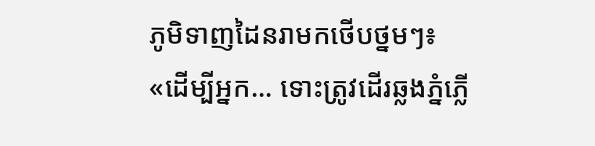ភូមិទាញដៃនរាមកថើបថ្នមៗ៖ «ដើម្បីអ្នក... ទោះត្រូវដើរឆ្លងភ្នំភ្លើ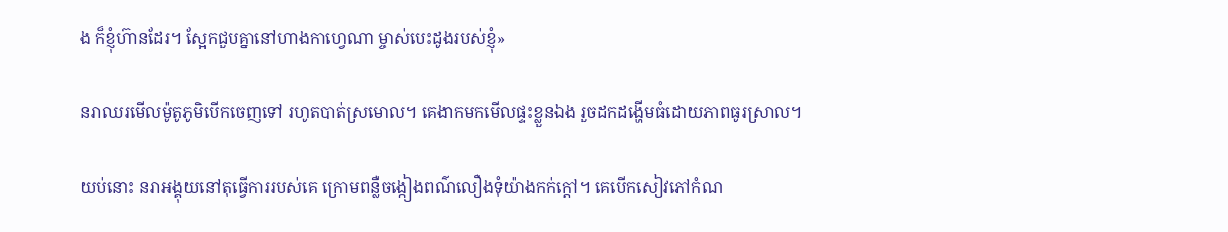ង ក៏ខ្ញុំហ៊ានដែរ។ ស្អែកជួបគ្នានៅហាងកាហ្វេណា ម្ចាស់បេះដូងរបស់ខ្ញុំ»

នរាឈរមើលម៉ូតូភូមិបើកចេញទៅ រហូតបាត់ស្រមោល។ គេងាកមកមើលផ្ទះខ្លួនឯង រួចដកដង្ហើមធំដោយភាពធូរស្រាល។

យប់នោះ នរាអង្គុយនៅតុធ្វើការរបស់គេ ក្រោមពន្លឺចង្កៀងពណ៌លឿងទុំយ៉ាងកក់ក្ដៅ។ គេបើកសៀវភៅកំណ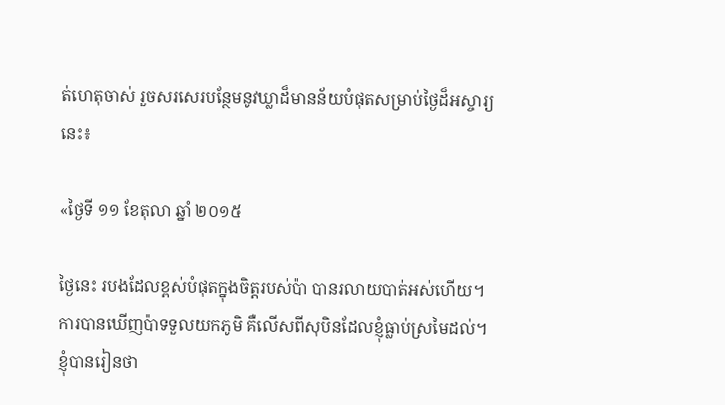ត់ហេតុចាស់ រួចសរសេរបន្ថែមនូវឃ្លាដ៏មានន័យបំផុតសម្រាប់ថ្ងៃដ៏អស្ចារ្យនេះ៖

«ថ្ងៃទី ១១ ខែតុលា ឆ្នាំ ២០១៥

ថ្ងៃនេះ របងដែលខ្ពស់បំផុតក្នុងចិត្តរបស់ប៉ា បានរលាយបាត់អស់ហើយ។ ការបានឃើញប៉ាទទួលយកភូមិ គឺលើសពីសុបិនដែលខ្ញុំធ្លាប់ស្រមៃដល់។ ខ្ញុំបានរៀនថា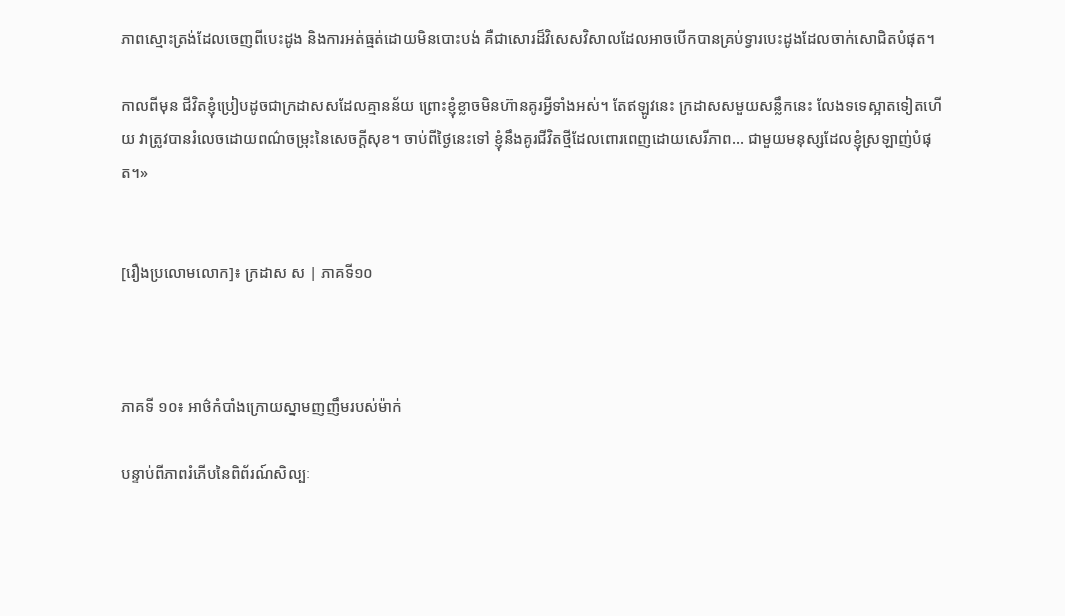ភាពស្មោះត្រង់ដែលចេញពីបេះដូង និងការអត់ធ្មត់ដោយមិនបោះបង់ គឺជាសោរដ៏វិសេសវិសាលដែលអាចបើកបានគ្រប់ទ្វារបេះដូងដែលចាក់សោជិតបំផុត។

កាលពីមុន ជីវិតខ្ញុំប្រៀបដូចជាក្រដាសសដែលគ្មានន័យ ព្រោះខ្ញុំខ្លាចមិនហ៊ានគូរអ្វីទាំងអស់។ តែឥឡូវនេះ ក្រដាសសមួយសន្លឹកនេះ លែងទទេស្អាតទៀតហើយ វាត្រូវបានរំលេចដោយពណ៌ចម្រុះនៃសេចក្ដីសុខ។ ចាប់ពីថ្ងៃនេះទៅ ខ្ញុំនឹងគូរជីវិតថ្មីដែលពោរពេញដោយសេរីភាព... ជាមួយមនុស្សដែលខ្ញុំស្រឡាញ់បំផុត។»


[រឿងប្រលោមលោក]៖ ក្រដាស ស | ភាគទី១០



ភាគទី ១០៖ អាថ៌កំបាំងក្រោយស្នាមញញឹមរបស់ម៉ាក់

បន្ទាប់ពីភាពរំភើបនៃពិព័រណ៍សិល្បៈ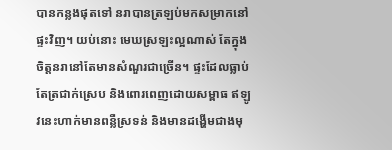បានកន្លងផុតទៅ នរាបានត្រឡប់មកសម្រាកនៅផ្ទះវិញ។ យប់នោះ មេឃស្រឡះល្អណាស់ តែក្នុងចិត្តនរានៅតែមានសំណួរជាច្រើន។ ផ្ទះដែលធ្លាប់តែត្រជាក់ស្រេប និងពោរពេញដោយសម្ពាធ ឥឡូវនេះហាក់មានពន្លឺស្រទន់ និងមានដង្ហើមជាងមុ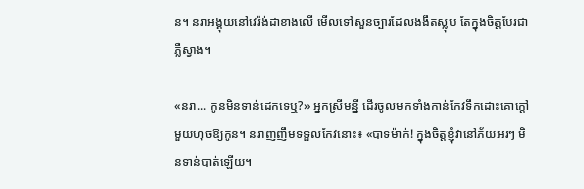ន។ នរាអង្គុយនៅវេរ៉ង់ដាខាងលើ មើលទៅសួនច្បារដែលងងឹតស្លុប តែក្នុងចិត្តបែរជាភ្លឺស្វាង។

«នរា... កូនមិនទាន់ដេកទេឬ?» អ្នកស្រីមន្នី ដើរចូលមកទាំងកាន់កែវទឹកដោះគោក្ដៅមួយហុចឱ្យកូន។ នរាញញឹមទទួលកែវនោះ៖ «បាទម៉ាក់! ក្នុងចិត្តខ្ញុំវានៅភ័យអរៗ មិនទាន់បាត់ឡើយ។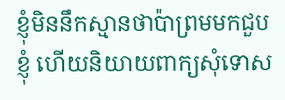ខ្ញុំមិននឹកស្មានថាប៉ាព្រមមកជួបខ្ញុំ ហើយនិយាយពាក្យសុំទោស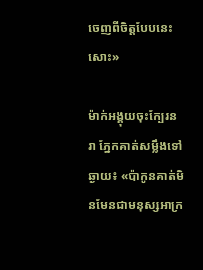ចេញពីចិត្តបែបនេះសោះ»

ម៉ាក់អង្គុយចុះក្បែរនរា ភ្នែកគាត់សម្លឹងទៅឆ្ងាយ៖ «ប៉ាកូនគាត់មិនមែនជាមនុស្សអាក្រ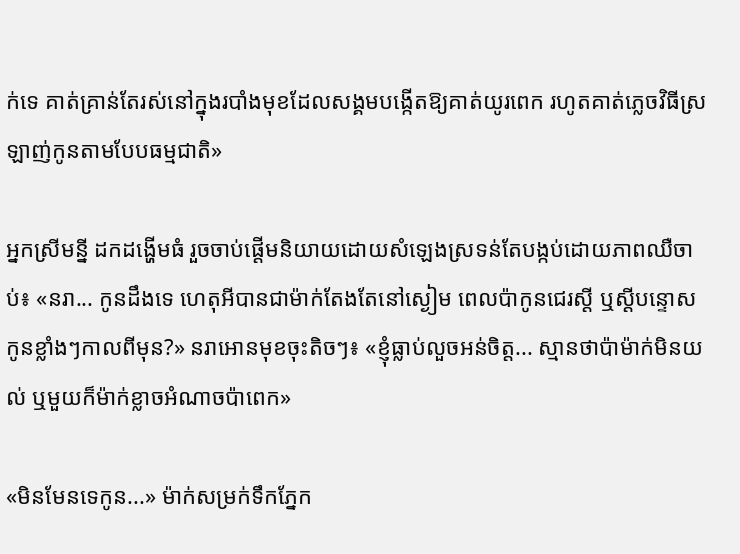ក់ទេ គាត់គ្រាន់តែរស់នៅក្នុងរបាំងមុខដែលសង្គមបង្កើតឱ្យគាត់យូរពេក រហូតគាត់ភ្លេចវិធីស្រឡាញ់កូនតាមបែបធម្មជាតិ»

អ្នកស្រីមន្នី ដកដង្ហើមធំ រួចចាប់ផ្ដើមនិយាយដោយសំឡេងស្រទន់តែបង្កប់ដោយភាពឈឺចាប់៖ «នរា... កូនដឹងទេ ហេតុអីបានជាម៉ាក់តែងតែនៅស្ងៀម ពេលប៉ាកូនជេរស្ដី ឬស្ដីបន្ទោសកូនខ្លាំងៗកាលពីមុន?» នរាអោនមុខចុះតិចៗ៖ «ខ្ញុំធ្លាប់លួចអន់ចិត្ត... ស្មានថាប៉ាម៉ាក់មិនយល់ ឬមួយក៏ម៉ាក់ខ្លាចអំណាចប៉ាពេក»

«មិនមែនទេកូន...» ម៉ាក់សម្រក់ទឹកភ្នែក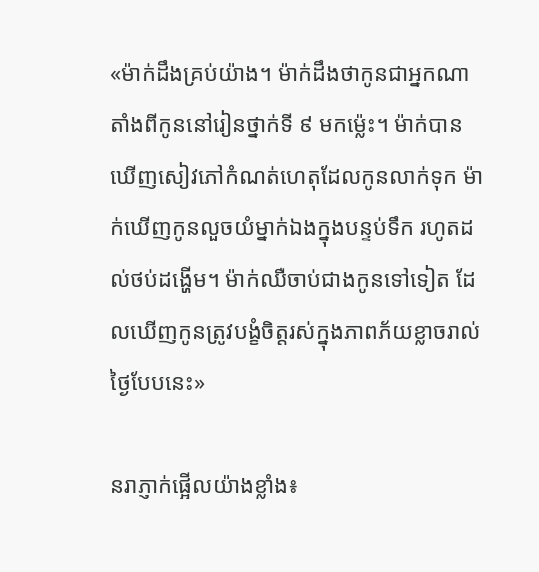«ម៉ាក់ដឹងគ្រប់យ៉ាង។ ម៉ាក់ដឹងថាកូនជាអ្នកណា តាំងពីកូននៅរៀនថ្នាក់ទី ៩ មកម៉្លេះ។ ម៉ាក់បានឃើញសៀវភៅកំណត់ហេតុដែលកូនលាក់ទុក ម៉ាក់ឃើញកូនលួចយំម្នាក់ឯងក្នុងបន្ទប់ទឹក រហូតដល់ថប់ដង្ហើម។ ម៉ាក់ឈឺចាប់ជាងកូនទៅទៀត ដែលឃើញកូនត្រូវបង្ខំចិត្តរស់ក្នុងភាពភ័យខ្លាចរាល់ថ្ងៃបែបនេះ»

នរាភ្ញាក់ផ្អើលយ៉ាងខ្លាំង៖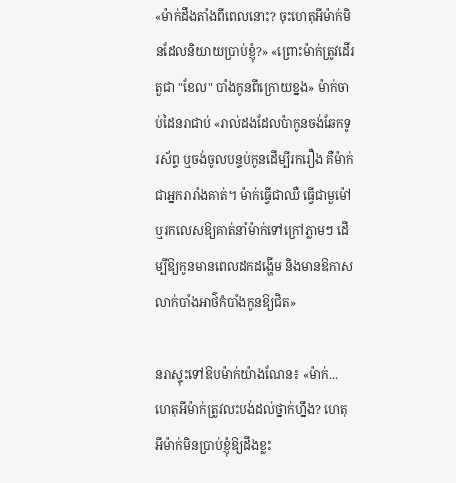«ម៉ាក់ដឹងតាំងពីពេលនោះ? ចុះហេតុអីម៉ាក់មិនដែលនិយាយប្រាប់ខ្ញុំ?» «ព្រោះម៉ាក់ត្រូវដើរតួជា "ខែល" បាំងកូនពីក្រោយខ្នង» ម៉ាក់ចាប់ដៃនរាជាប់ «រាល់ដងដែលប៉ាកូនចង់ឆែកទូរស័ព្ទ ឬចង់ចូលបន្ទប់កូនដើម្បីរករឿង គឺម៉ាក់ជាអ្នករារាំងគាត់។ ម៉ាក់ធ្វើជាឈឺ ធ្វើជាមួម៉ៅ ឬរកលេសឱ្យគាត់នាំម៉ាក់ទៅក្រៅភ្លាមៗ ដើម្បីឱ្យកូនមានពេលដកដង្ហើម និងមានឱកាសលាក់បាំងអាថ៌កំបាំងកូនឱ្យជិត»

នរាស្ទុះទៅឱបម៉ាក់យ៉ាងណែន៖ «ម៉ាក់... ហេតុអីម៉ាក់ត្រូវលះបង់ដល់ថ្នាក់ហ្នឹង? ហេតុអីម៉ាក់មិនប្រាប់ខ្ញុំឱ្យដឹងខ្លះ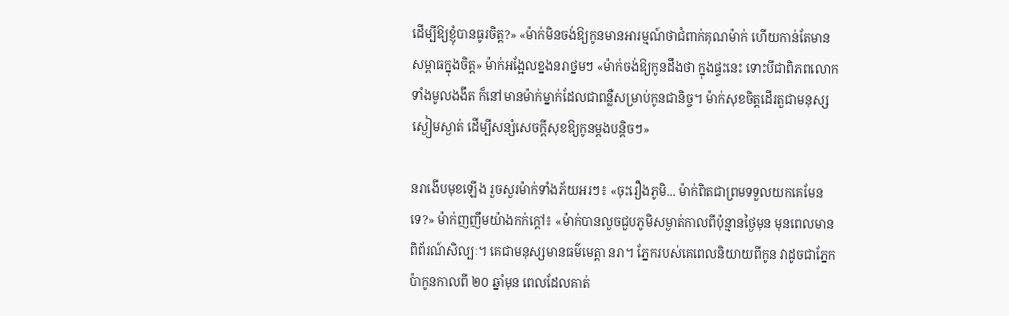ដើម្បីឱ្យខ្ញុំបានធូរចិត្ត?» «ម៉ាក់មិនចង់ឱ្យកូនមានអារម្មណ៍ថាជំពាក់គុណម៉ាក់ ហើយកាន់តែមានសម្ពាធក្នុងចិត្ត» ម៉ាក់អង្អែលខ្នងនរាថ្នមៗ «ម៉ាក់ចង់ឱ្យកូនដឹងថា ក្នុងផ្ទះនេះ ទោះបីជាពិភពលោកទាំងមូលងងឹត ក៏នៅមានម៉ាក់ម្នាក់ដែលជាពន្លឺសម្រាប់កូនជានិច្ច។ ម៉ាក់សុខចិត្តដើរតួជាមនុស្សស្ងៀមស្ងាត់ ដើម្បីសន្សំសេចក្ដីសុខឱ្យកូនម្ដងបន្តិចៗ»

នរាងើបមុខឡើង រួចសួរម៉ាក់ទាំងភ័យអរៗ៖ «ចុះរឿងភូមិ... ម៉ាក់ពិតជាព្រមទទួលយកគេមែនទេ?» ម៉ាក់ញញឹមយ៉ាងកក់ក្ដៅ៖ «ម៉ាក់បានលួចជួបភូមិសម្ងាត់កាលពីប៉ុន្មានថ្ងៃមុន មុនពេលមានពិព័រណ៍សិល្បៈ។ គេជាមនុស្សមានធម៌មេត្តា នរា។ ភ្នែករបស់គេពេលនិយាយពីកូន វាដូចជាភ្នែកប៉ាកូនកាលពី ២០ ឆ្នាំមុន ពេលដែលគាត់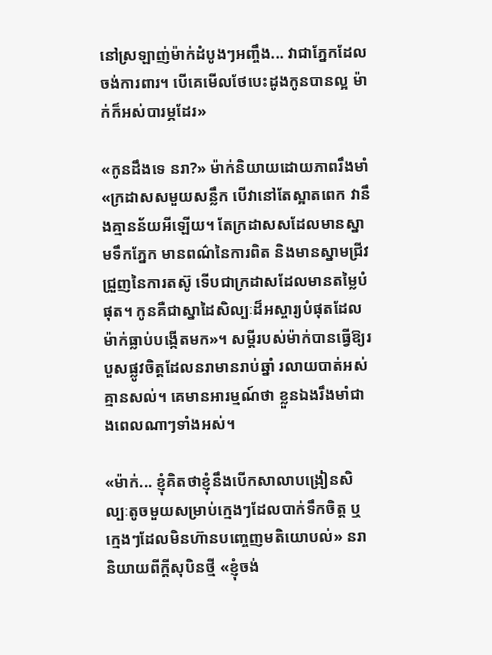នៅស្រឡាញ់ម៉ាក់ដំបូងៗអញ្ចឹង... វាជាភ្នែកដែលចង់ការពារ។ បើគេមើលថែបេះដូងកូនបានល្អ ម៉ាក់ក៏អស់បារម្ភដែរ»

«កូនដឹងទេ នរា?» ម៉ាក់និយាយដោយភាពរឹងមាំ «ក្រដាសសមួយសន្លឹក បើវានៅតែស្អាតពេក វានឹងគ្មានន័យអីឡើយ។ តែក្រដាសសដែលមានស្នាមទឹកភ្នែក មានពណ៌នៃការពិត និងមានស្នាមជ្រីវជ្រួញនៃការតស៊ូ ទើបជាក្រដាសដែលមានតម្លៃបំផុត។ កូនគឺជាស្នាដៃសិល្បៈដ៏អស្ចារ្យបំផុតដែលម៉ាក់ធ្លាប់បង្កើតមក»។ សម្ដីរបស់ម៉ាក់បានធ្វើឱ្យរបួសផ្លូវចិត្តដែលនរាមានរាប់ឆ្នាំ រលាយបាត់អស់គ្មានសល់។ គេមានអារម្មណ៍ថា ខ្លួនឯងរឹងមាំជាងពេលណាៗទាំងអស់។

«ម៉ាក់... ខ្ញុំគិតថាខ្ញុំនឹងបើកសាលាបង្រៀនសិល្បៈតូចមួយសម្រាប់ក្មេងៗដែលបាក់ទឹកចិត្ត ឬក្មេងៗដែលមិនហ៊ានបញ្ចេញមតិយោបល់» នរានិយាយពីក្ដីសុបិនថ្មី «ខ្ញុំចង់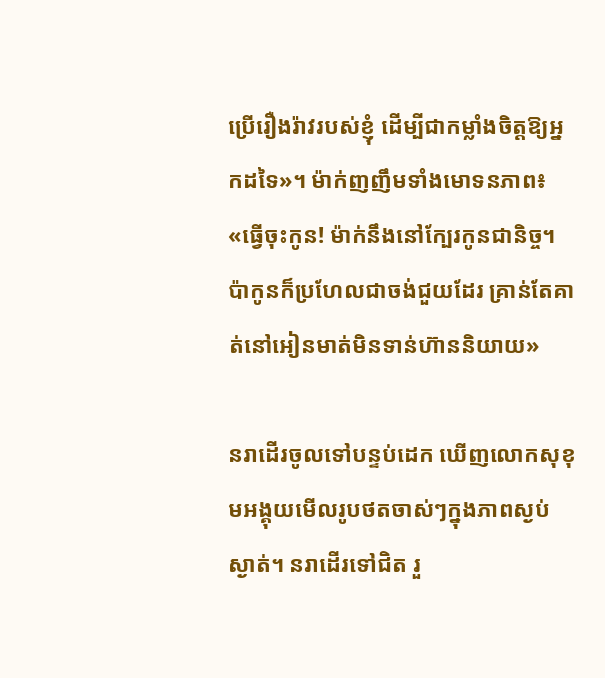ប្រើរឿងរ៉ាវរបស់ខ្ញុំ ដើម្បីជាកម្លាំងចិត្តឱ្យអ្នកដទៃ»។ ម៉ាក់ញញឹមទាំងមោទនភាព៖ «ធ្វើចុះកូន! ម៉ាក់នឹងនៅក្បែរកូនជានិច្ច។ ប៉ាកូនក៏ប្រហែលជាចង់ជួយដែរ គ្រាន់តែគាត់នៅអៀនមាត់មិនទាន់ហ៊ាននិយាយ»

នរាដើរចូលទៅបន្ទប់ដេក ឃើញលោកសុខុមអង្គុយមើលរូបថតចាស់ៗក្នុងភាពស្ងប់ស្ងាត់។ នរាដើរទៅជិត រួ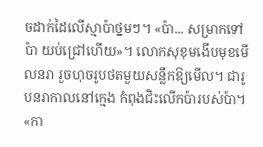ចដាក់ដៃលើស្មាប៉ាថ្នមៗ។ «ប៉ា... សម្រាកទៅប៉ា យប់ជ្រៅហើយ»។ លោកសុខុមងើបមុខមើលនរា រួចហុចរូបថតមួយសន្លឹកឱ្យមើល។ ជារូបនរាកាលនៅក្មេង កំពុងជិះលើកប៉ារបស់ប៉ា។ «កា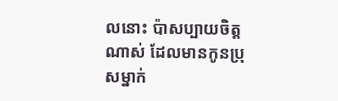លនោះ ប៉ាសប្បាយចិត្តណាស់ ដែលមានកូនប្រុសម្នាក់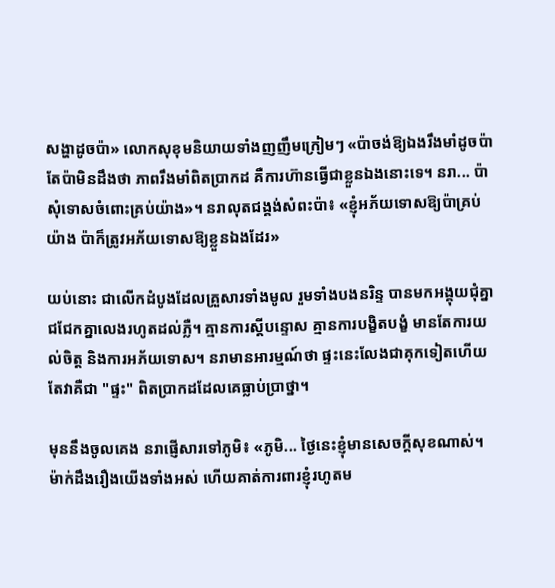សង្ហាដូចប៉ា» លោកសុខុមនិយាយទាំងញញឹមក្រៀមៗ «ប៉ាចង់ឱ្យឯងរឹងមាំដូចប៉ា តែប៉ាមិនដឹងថា ភាពរឹងមាំពិតប្រាកដ គឺការហ៊ានធ្វើជាខ្លួនឯងនោះទេ។ នរា... ប៉ាសុំទោសចំពោះគ្រប់យ៉ាង»។ នរាលុតជង្គង់សំពះប៉ា៖ «ខ្ញុំអភ័យទោសឱ្យប៉ាគ្រប់យ៉ាង ប៉ាក៏ត្រូវអភ័យទោសឱ្យខ្លួនឯងដែរ»

យប់នោះ ជាលើកដំបូងដែលគ្រួសារទាំងមូល រួមទាំងបងនរិន្ទ បានមកអង្គុយជុំគ្នាជជែកគ្នាលេងរហូតដល់ភ្លឺ។ គ្មានការស្ដីបន្ទោស គ្មានការបង្ខិតបង្ខំ មានតែការយល់ចិត្ត និងការអភ័យទោស។ នរាមានអារម្មណ៍ថា ផ្ទះនេះលែងជាគុកទៀតហើយ តែវាគឺជា "ផ្ទះ" ពិតប្រាកដដែលគេធ្លាប់ប្រាថ្នា។

មុននឹងចូលគេង នរាផ្ញើសារទៅភូមិ៖ «ភូមិ... ថ្ងៃនេះខ្ញុំមានសេចក្ដីសុខណាស់។ ម៉ាក់ដឹងរឿងយើងទាំងអស់ ហើយគាត់ការពារខ្ញុំរហូតម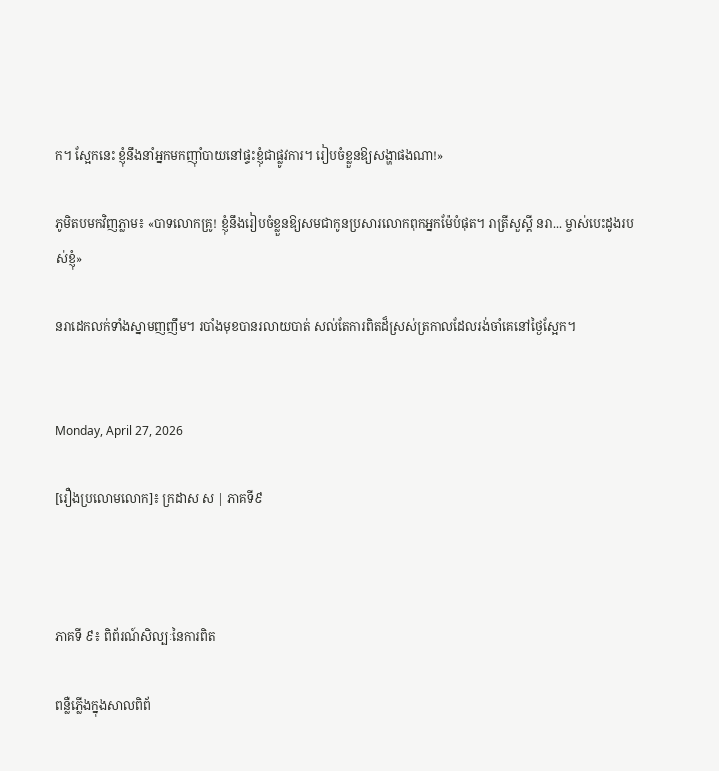ក។ ស្អែកនេះ ខ្ញុំនឹងនាំអ្នកមកញ៉ាំបាយនៅផ្ទះខ្ញុំជាផ្លូវការ។ រៀបចំខ្លួនឱ្យសង្ហាផងណា!»

ភូមិតបមកវិញភ្លាម៖ «បាទលោកគ្រូ! ខ្ញុំនឹងរៀបចំខ្លួនឱ្យសមជាកូនប្រសារលោកពុកអ្នកម៉ែបំផុត។ រាត្រីសួស្ដី នរា... ម្ចាស់បេះដូងរបស់ខ្ញុំ»

នរាដេកលក់ទាំងស្នាមញញឹម។ របាំងមុខបានរលាយបាត់ សល់តែការពិតដ៏ស្រស់ត្រកាលដែលរង់ចាំគេនៅថ្ងៃស្អែក។


Monday, April 27, 2026

[រឿងប្រលោមលោក]៖ ក្រដាស ស | ភាគទី៩



ភាគទី ៩៖ ពិព័រណ៍សិល្បៈនៃការពិត

ពន្លឺភ្លើងក្នុងសាលពិព័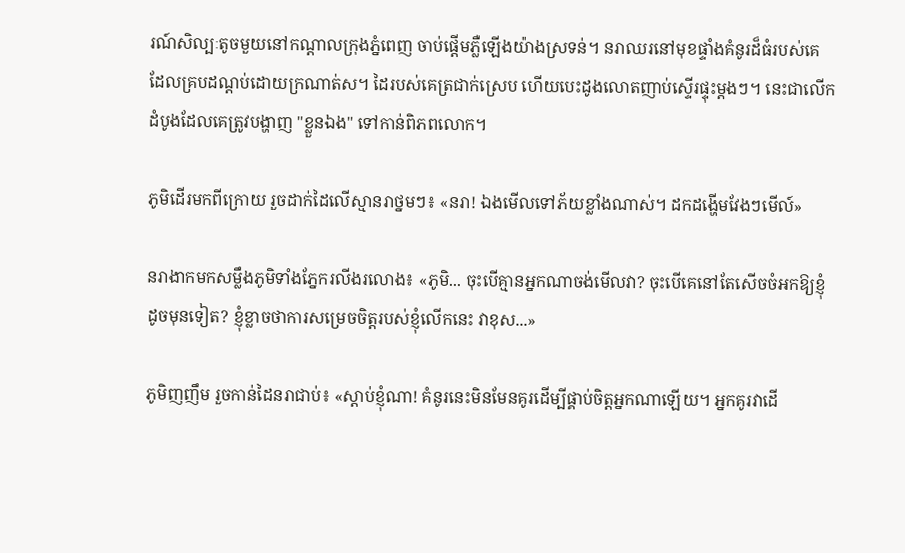រណ៍សិល្បៈតូចមួយនៅកណ្ដាលក្រុងភ្នំពេញ ចាប់ផ្ដើមភ្លឺឡើងយ៉ាងស្រទន់។ នរាឈរនៅមុខផ្ទាំងគំនូរដ៏ធំរបស់គេដែលគ្របដណ្ដប់ដោយក្រណាត់ស។ ដៃរបស់គេត្រជាក់ស្រេប ហើយបេះដូងលោតញាប់ស្ទើរផ្ទុះម្ដងៗ។ នេះជាលើកដំបូងដែលគេត្រូវបង្ហាញ "ខ្លួនឯង" ទៅកាន់ពិភពលោក។

ភូមិដើរមកពីក្រោយ រួចដាក់ដៃលើស្មានរាថ្នមៗ៖ «នរា! ឯងមើលទៅភ័យខ្លាំងណាស់។ ដកដង្ហើមវែងៗមើល៍»

នរាងាកមកសម្លឹងភូមិទាំងភ្នែករលីងរលោង៖ «ភូមិ... ចុះបើគ្មានអ្នកណាចង់មើលវា? ចុះបើគេនៅតែសើចចំអកឱ្យខ្ញុំដូចមុនទៀត? ខ្ញុំខ្លាចថាការសម្រេចចិត្តរបស់ខ្ញុំលើកនេះ វាខុស...»

ភូមិញញឹម រួចកាន់ដៃនរាជាប់៖ «ស្តាប់ខ្ញុំណា! គំនូរនេះមិនមែនគូរដើម្បីផ្គាប់ចិត្តអ្នកណាឡើយ។ អ្នកគូរវាដើ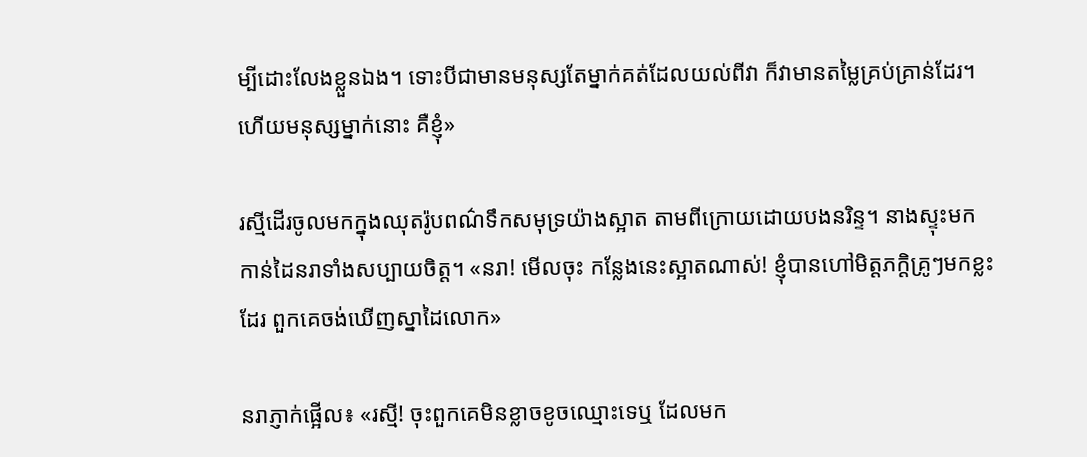ម្បីដោះលែងខ្លួនឯង។ ទោះបីជាមានមនុស្សតែម្នាក់គត់ដែលយល់ពីវា ក៏វាមានតម្លៃគ្រប់គ្រាន់ដែរ។ ហើយមនុស្សម្នាក់នោះ គឺខ្ញុំ»

រស្មីដើរចូលមកក្នុងឈុតរ៉ូបពណ៌ទឹកសមុទ្រយ៉ាងស្អាត តាមពីក្រោយដោយបងនរិន្ទ។ នាងស្ទុះមកកាន់ដៃនរាទាំងសប្បាយចិត្ត។ «នរា! មើលចុះ កន្លែងនេះស្អាតណាស់! ខ្ញុំបានហៅមិត្តភក្តិគ្រូៗមកខ្លះដែរ ពួកគេចង់ឃើញស្នាដៃលោក»

នរាភ្ញាក់ផ្អើល៖ «រស្មី! ចុះពួកគេមិនខ្លាចខូចឈ្មោះទេឬ ដែលមក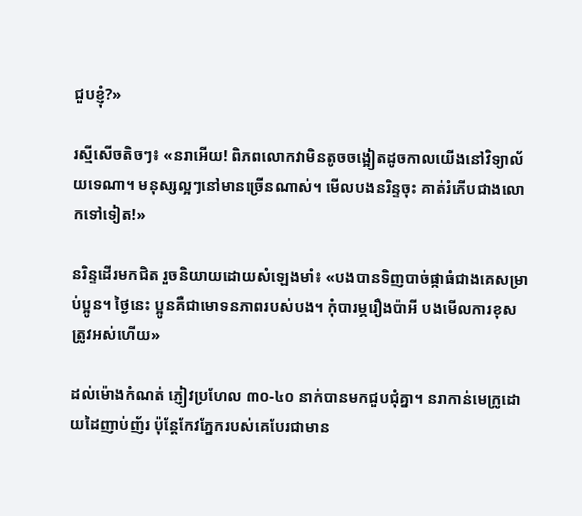ជួបខ្ញុំ?»

រស្មីសើចតិចៗ៖ «នរាអើយ! ពិភពលោកវាមិនតូចចង្អៀតដូចកាលយើងនៅវិទ្យាល័យទេណា។ មនុស្សល្អៗនៅមានច្រើនណាស់។ មើលបងនរិន្ទចុះ គាត់រំភើបជាងលោកទៅទៀត!»

នរិន្ទដើរមកជិត រួចនិយាយដោយសំឡេងមាំ៖ «បងបានទិញបាច់ផ្កាធំជាងគេសម្រាប់ប្អូន។ ថ្ងៃនេះ ប្អូនគឺជាមោទនភាពរបស់បង។ កុំបារម្ភរឿងប៉ាអី បងមើលការខុសត្រូវអស់ហើយ»

ដល់ម៉ោងកំណត់ ភ្ញៀវប្រហែល ៣០-៤០ នាក់បានមកជួបជុំគ្នា។ នរាកាន់មេក្រូដោយដៃញាប់ញ័រ ប៉ុន្តែកែវភ្នែករបស់គេបែរជាមាន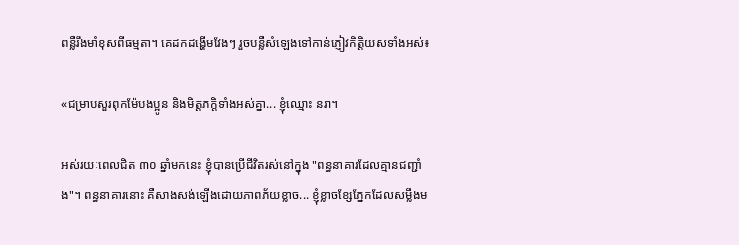ពន្លឺរឹងមាំខុសពីធម្មតា។ គេដកដង្ហើមវែងៗ រួចបន្លឺសំឡេងទៅកាន់ភ្ញៀវកិត្តិយសទាំងអស់៖

«ជម្រាបសួរពុកម៉ែបងប្អូន និងមិត្តភក្តិទាំងអស់គ្នា... ខ្ញុំឈ្មោះ នរា។

អស់រយៈពេលជិត ៣០ ឆ្នាំមកនេះ ខ្ញុំបានប្រើជីវិតរស់នៅក្នុង "ពន្ធនាគារដែលគ្មានជញ្ជាំង"។ ពន្ធនាគារនោះ គឺសាងសង់ឡើងដោយភាពភ័យខ្លាច... ខ្ញុំខ្លាចខ្សែភ្នែកដែលសម្លឹងម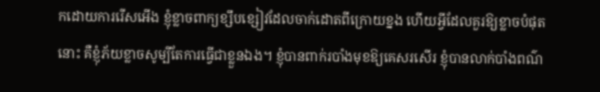កដោយការរើសអើង ខ្ញុំខ្លាចពាក្យខ្សឹបខ្សៀវដែលចាក់ដោតពីក្រោយខ្នង ហើយអ្វីដែលគួរឱ្យខ្លាចបំផុតនោះ គឺខ្ញុំភ័យខ្លាចសូម្បីតែការធ្វើជាខ្លួនឯង។ ខ្ញុំបានពាក់របាំងមុខឱ្យគេសរសើរ ខ្ញុំបានលាក់បាំងពណ៌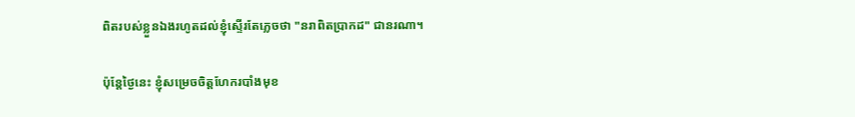ពិតរបស់ខ្លួនឯងរហូតដល់ខ្ញុំស្ទើរតែភ្លេចថា "នរាពិតប្រាកដ" ជានរណា។

ប៉ុន្តែថ្ងៃនេះ ខ្ញុំសម្រេចចិត្តហែករបាំងមុខ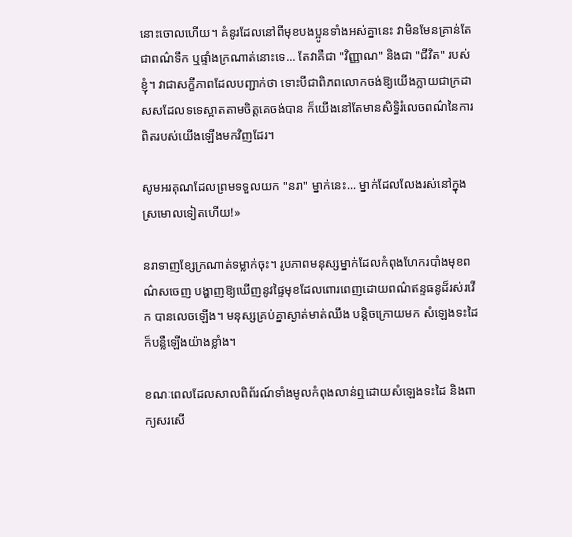នោះចោលហើយ។ គំនូរដែលនៅពីមុខបងប្អូនទាំងអស់គ្នានេះ វាមិនមែនគ្រាន់តែជាពណ៌ទឹក ឬផ្ទាំងក្រណាត់នោះទេ... តែវាគឺជា "វិញ្ញាណ" និងជា "ជីវិត" របស់ខ្ញុំ។ វាជាសក្ខីភាពដែលបញ្ជាក់ថា ទោះបីជាពិភពលោកចង់ឱ្យយើងក្លាយជាក្រដាសសដែលទទេស្អាតតាមចិត្តគេចង់បាន ក៏យើងនៅតែមានសិទ្ធិរំលេចពណ៌នៃការពិតរបស់យើងឡើងមកវិញដែរ។

សូមអរគុណដែលព្រមទទួលយក "នរា" ម្នាក់នេះ... ម្នាក់ដែលលែងរស់នៅក្នុងស្រមោលទៀតហើយ!»

នរាទាញខ្សែក្រណាត់ទម្លាក់ចុះ។ រូបភាពមនុស្សម្នាក់ដែលកំពុងហែករបាំងមុខពណ៌សចេញ បង្ហាញឱ្យឃើញនូវផ្ទៃមុខដែលពោរពេញដោយពណ៌ឥន្ទធនូដ៏រស់រវើក បានលេចឡើង។ មនុស្សគ្រប់គ្នាស្ងាត់មាត់ឈឹង បន្តិចក្រោយមក សំឡេងទះដៃក៏បន្លឺឡើងយ៉ាងខ្លាំង។

ខណៈពេលដែលសាលពិព័រណ៍ទាំងមូលកំពុងលាន់ឮដោយសំឡេងទះដៃ និងពាក្យសរសើ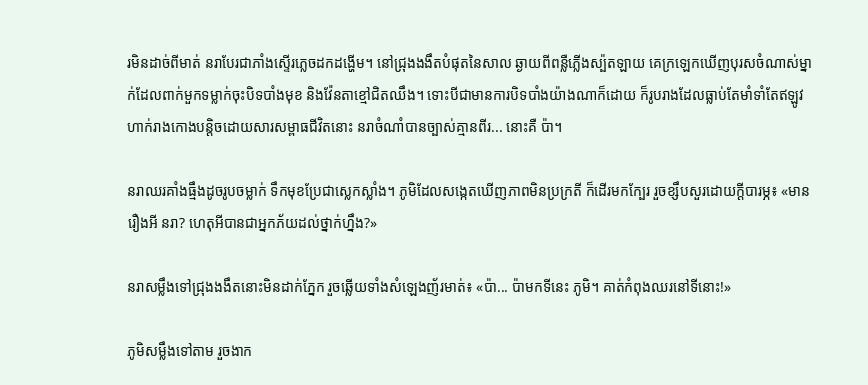រមិនដាច់ពីមាត់ នរាបែរជាភាំងស្ទើរភ្លេចដកដង្ហើម។ នៅជ្រុងងងឹតបំផុតនៃសាល ឆ្ងាយពីពន្លឺភ្លើងស្ប៉តឡាយ គេក្រឡេកឃើញបុរសចំណាស់ម្នាក់ដែលពាក់មួកទម្លាក់ចុះបិទបាំងមុខ និងវ៉ែនតាខ្មៅជិតឈឹង។ ទោះបីជាមានការបិទបាំងយ៉ាងណាក៏ដោយ ក៏រូបរាងដែលធ្លាប់តែមាំទាំតែឥឡូវហាក់រាងកោងបន្តិចដោយសារសម្ពាធជីវិតនោះ នរាចំណាំបានច្បាស់គ្មានពីរ... នោះគឺ ប៉ា។

នរាឈរគាំងធ្មឹងដូចរូបចម្លាក់ ទឹកមុខប្រែជាស្លេកស្លាំង។ ភូមិដែលសង្កេតឃើញភាពមិនប្រក្រតី ក៏ដើរមកក្បែរ រួចខ្សឹបសួរដោយក្ដីបារម្ភ៖ «មានរឿងអី នរា? ហេតុអីបានជាអ្នកភ័យដល់ថ្នាក់ហ្នឹង?»

នរាសម្លឹងទៅជ្រុងងងឹតនោះមិនដាក់ភ្នែក រួចឆ្លើយទាំងសំឡេងញ័រមាត់៖ «ប៉ា... ប៉ាមកទីនេះ ភូមិ។ គាត់កំពុងឈរនៅទីនោះ!»

ភូមិសម្លឹងទៅតាម រួចងាក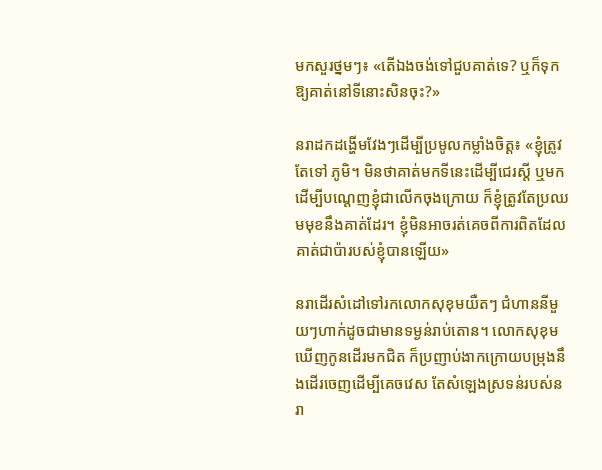មកសួរថ្នមៗ៖ «តើឯងចង់ទៅជួបគាត់ទេ? ឬក៏ទុកឱ្យគាត់នៅទីនោះសិនចុះ?»

នរាដកដង្ហើមវែងៗដើម្បីប្រមូលកម្លាំងចិត្ត៖ «ខ្ញុំត្រូវតែទៅ ភូមិ។ មិនថាគាត់មកទីនេះដើម្បីជេរស្ដី ឬមកដើម្បីបណ្ដេញខ្ញុំជាលើកចុងក្រោយ ក៏ខ្ញុំត្រូវតែប្រឈមមុខនឹងគាត់ដែរ។ ខ្ញុំមិនអាចរត់គេចពីការពិតដែលគាត់ជាប៉ារបស់ខ្ញុំបានឡើយ»

នរាដើរសំដៅទៅរកលោកសុខុមយឺតៗ ជំហាននីមួយៗហាក់ដូចជាមានទម្ងន់រាប់តោន។ លោកសុខុមឃើញកូនដើរមកជិត ក៏ប្រញាប់ងាកក្រោយបម្រុងនឹងដើរចេញដើម្បីគេចវេស តែសំឡេងស្រទន់របស់នរា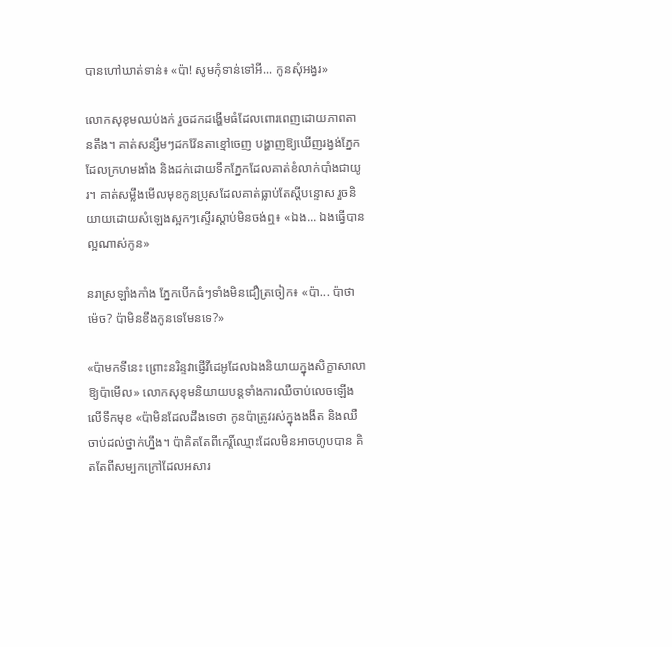បានហៅឃាត់ទាន់៖ «ប៉ា! សូមកុំទាន់ទៅអី... កូនសុំអង្វរ»

លោកសុខុមឈប់ងក់ រួចដកដង្ហើមធំដែលពោរពេញដោយភាពតានតឹង។ គាត់សន្សឹមៗដកវ៉ែនតាខ្មៅចេញ បង្ហាញឱ្យឃើញរង្វង់ភ្នែកដែលក្រហមងាំង និងដក់ដោយទឹកភ្នែកដែលគាត់ខំលាក់បាំងជាយូរ។ គាត់សម្លឹងមើលមុខកូនប្រុសដែលគាត់ធ្លាប់តែស្ដីបន្ទោស រួចនិយាយដោយសំឡេងស្អកៗស្ទើរស្ដាប់មិនចង់ឮ៖ «ឯង... ឯងធ្វើបានល្អណាស់កូន»

នរាស្រឡាំងកាំង ភ្នែកបើកធំៗទាំងមិនជឿត្រចៀក៖ «ប៉ា... ប៉ាថាម៉េច? ប៉ាមិនខឹងកូនទេមែនទេ?»

«ប៉ាមកទីនេះ ព្រោះនរិន្ទវាផ្ញើវីដេអូដែលឯងនិយាយក្នុងសិក្ខាសាលាឱ្យប៉ាមើល» លោកសុខុមនិយាយបន្តទាំងការឈឺចាប់លេចឡើងលើទឹកមុខ «ប៉ាមិនដែលដឹងទេថា កូនប៉ាត្រូវរស់ក្នុងងងឹត និងឈឺចាប់ដល់ថ្នាក់ហ្នឹង។ ប៉ាគិតតែពីកេរ្តិ៍ឈ្មោះដែលមិនអាចហូបបាន គិតតែពីសម្បកក្រៅដែលអសារ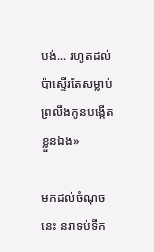បង់... រហូតដល់ប៉ាស្ទើរតែសម្លាប់ព្រលឹងកូនបង្កើតខ្លួនឯង»

មកដល់ចំណុចនេះ នរាទប់ទឹក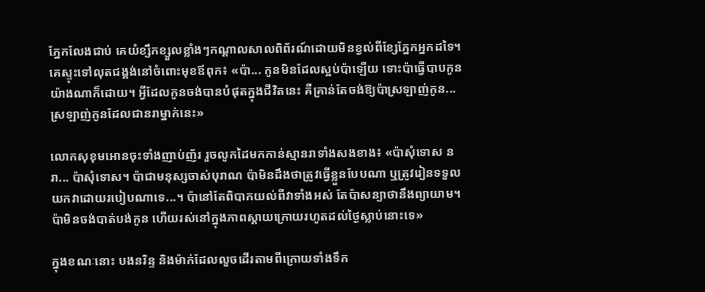ភ្នែកលែងជាប់ គេយំខ្សឹកខ្សួលខ្លាំងៗកណ្ដាលសាលពិព័រណ៍ដោយមិនខ្វល់ពីខ្សែភ្នែកអ្នកដទៃ។ គេស្ទុះទៅលុតជង្គង់នៅចំពោះមុខឪពុក៖ «ប៉ា... កូនមិនដែលស្អប់ប៉ាឡើយ ទោះប៉ាធ្វើបាបកូនយ៉ាងណាក៏ដោយ។ អ្វីដែលកូនចង់បានបំផុតក្នុងជីវិតនេះ គឺគ្រាន់តែចង់ឱ្យប៉ាស្រឡាញ់កូន... ស្រឡាញ់កូនដែលជានរាម្នាក់នេះ»

លោកសុខុមអោនចុះទាំងញាប់ញ័រ រួចលូកដៃមកកាន់ស្មានរាទាំងសងខាង៖ «ប៉ាសុំទោស នរា... ប៉ាសុំទោស។ ប៉ាជាមនុស្សចាស់បុរាណ ប៉ាមិនដឹងថាត្រូវធ្វើខ្លួនបែបណា ឬត្រូវរៀនទទួលយកវាដោយរបៀបណាទេ...។ ប៉ានៅតែពិបាកយល់ពីវាទាំងអស់ តែប៉ាសន្យាថានឹងព្យាយាម។ ប៉ាមិនចង់បាត់បង់កូន ហើយរស់នៅក្នុងភាពស្ដាយក្រោយរហូតដល់ថ្ងៃស្លាប់នោះទេ»

ក្នុងខណៈនោះ បងនរិន្ទ និងម៉ាក់ដែលលួចដើរតាមពីក្រោយទាំងទឹក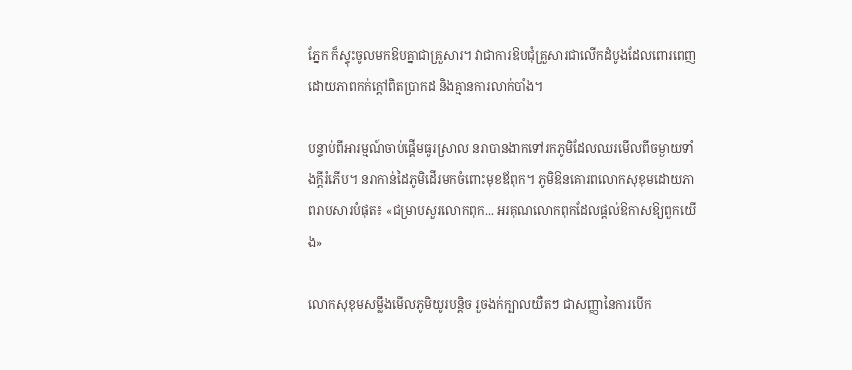ភ្នែក ក៏ស្ទុះចូលមកឱបគ្នាជាគ្រួសារ។ វាជាការឱបជុំគ្រួសារជាលើកដំបូងដែលពោរពេញដោយភាពកក់ក្ដៅពិតប្រាកដ និងគ្មានការលាក់បាំង។

បន្ទាប់ពីអារម្មណ៍ចាប់ផ្ដើមធូរស្រាល នរាបានងាកទៅរកភូមិដែលឈរមើលពីចម្ងាយទាំងក្ដីរំភើប។ នរាកាន់ដៃភូមិដើរមកចំពោះមុខឪពុក។ ភូមិឱនគោរពលោកសុខុមដោយភាពរាបសារបំផុត៖ «ជម្រាបសួរលោកពុក... អរគុណលោកពុកដែលផ្ដល់ឱកាសឱ្យពួកយើង»

លោកសុខុមសម្លឹងមើលភូមិយូរបន្តិច រួចងក់ក្បាលយឺតៗ ជាសញ្ញានៃការបើក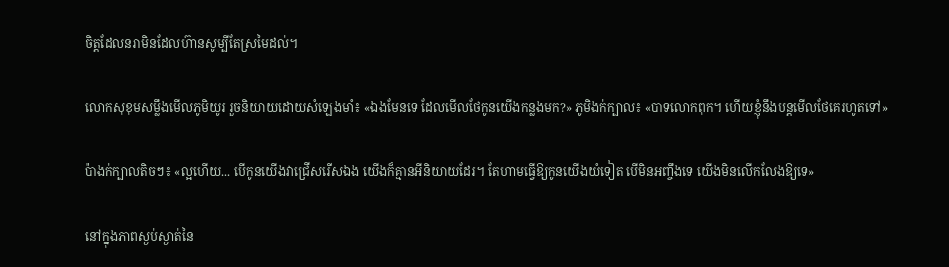ចិត្តដែលនរាមិនដែលហ៊ានសូម្បីតែស្រមៃដល់។

លោកសុខុមសម្លឹងមើលភូមិយូរ រួចនិយាយដោយសំឡេងមាំ៖ «ឯងមែនទេ ដែលមើលថែកូនយើងកន្លងមក?» ភូមិងក់ក្បាល៖ «បាទលោកពុក។ ហើយខ្ញុំនឹងបន្តមើលថែគេរហូតទៅ»

ប៉ាងក់ក្បាលតិចៗ៖ «ល្អហើយ... បើកូនយើងវាជ្រើសរើសឯង យើងក៏គ្មានអីនិយាយដែរ។ តែហាមធ្វើឱ្យកូនយើងយំទៀត បើមិនអញ្ចឹងទេ យើងមិនលើកលែងឱ្យទេ»

នៅក្នុងភាពស្ងប់ស្ងាត់នៃ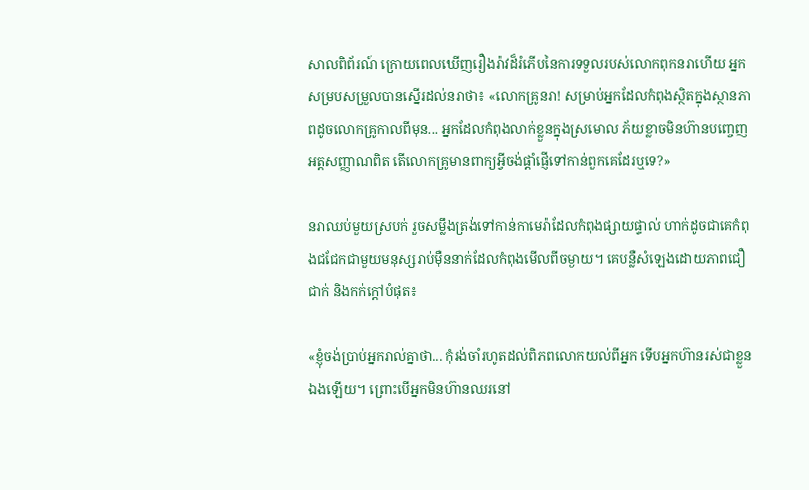សាលពិព័រណ៍ ក្រោយពេលឃើញរឿងរ៉ាវដ៏រំភើបនៃការទទួលរបស់លោកពុកនរាហើយ អ្នកសម្របសម្រួលបានស្នើរដល់នរាថា៖ «លោកគ្រូនរា! សម្រាប់អ្នកដែលកំពុងស្ថិតក្នុងស្ថានភាពដូចលោកគ្រូកាលពីមុន... អ្នកដែលកំពុងលាក់ខ្លួនក្នុងស្រមោល ភ័យខ្លាចមិនហ៊ានបញ្ចេញអត្តសញ្ញាណពិត តើលោកគ្រូមានពាក្យអ្វីចង់ផ្ដាំផ្ញើទៅកាន់ពួកគេដែរឬទេ?»

នរាឈប់មួយស្របក់ រួចសម្លឹងត្រង់ទៅកាន់កាមេរ៉ាដែលកំពុងផ្សាយផ្ទាល់ ហាក់ដូចជាគេកំពុងជជែកជាមួយមនុស្សរាប់ម៉ឺននាក់ដែលកំពុងមើលពីចម្ងាយ។ គេបន្លឺសំឡេងដោយភាពជឿជាក់ និងកក់ក្ដៅបំផុត៖

«ខ្ញុំចង់ប្រាប់អ្នករាល់គ្នាថា... កុំរង់ចាំរហូតដល់ពិភពលោកយល់ពីអ្នក ទើបអ្នកហ៊ានរស់ជាខ្លួនឯងឡើយ។ ព្រោះបើអ្នកមិនហ៊ានឈរនៅ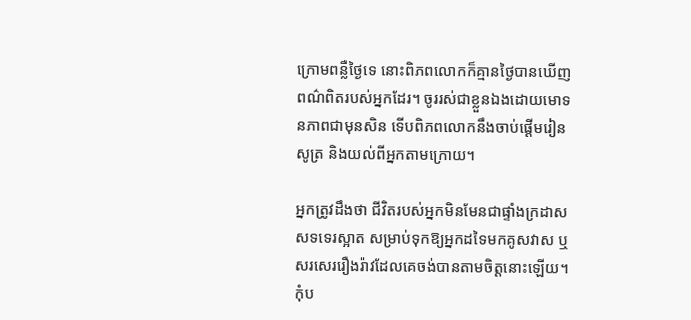ក្រោមពន្លឺថ្ងៃទេ នោះពិភពលោកក៏គ្មានថ្ងៃបានឃើញពណ៌ពិតរបស់អ្នកដែរ។ ចូររស់ជាខ្លួនឯងដោយមោទនភាពជាមុនសិន ទើបពិភពលោកនឹងចាប់ផ្ដើមរៀនសូត្រ និងយល់ពីអ្នកតាមក្រោយ។

អ្នកត្រូវដឹងថា ជីវិតរបស់អ្នកមិនមែនជាផ្ទាំងក្រដាសសទទេរស្អាត សម្រាប់ទុកឱ្យអ្នកដទៃមកគូសវាស ឬសរសេររឿងរ៉ាវដែលគេចង់បានតាមចិត្តនោះឡើយ។ កុំប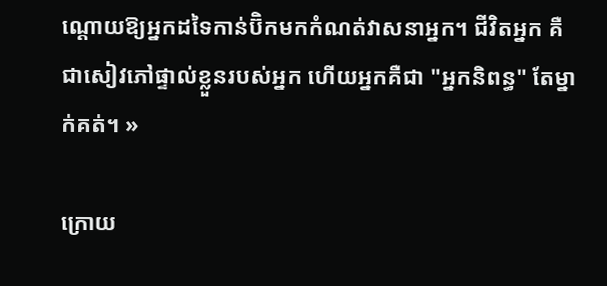ណ្ដោយឱ្យអ្នកដទៃកាន់ប៊ិកមកកំណត់វាសនាអ្នក។ ជីវិតអ្នក គឺជាសៀវភៅផ្ទាល់ខ្លួនរបស់អ្នក ហើយអ្នកគឺជា "អ្នកនិពន្ធ" តែម្នាក់គត់។ »

ក្រោយ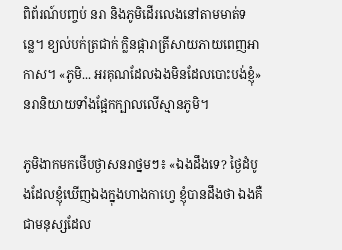ពិព័រណ៍បញ្ចប់ នរា និងភូមិដើរលេងនៅតាមមាត់ទន្លេ។ ខ្យល់បក់ត្រជាក់ ក្លិនផ្ការាត្រីសាយភាយពេញអាកាស។ «ភូមិ... អរគុណដែលឯងមិនដែលបោះបង់ខ្ញុំ» នរានិយាយទាំងផ្អែកក្បាលលើស្មានភូមិ។

ភូមិងាកមកថើបថ្ងាសនរាថ្នមៗ៖ «ឯងដឹងទេ? ថ្ងៃដំបូងដែលខ្ញុំឃើញឯងក្នុងហាងកាហ្វេ ខ្ញុំបានដឹងថា ឯងគឺជាមនុស្សដែល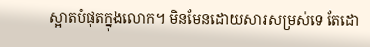ស្អាតបំផុតក្នុងលោក។ មិនមែនដោយសារសម្រស់ទេ តែដោ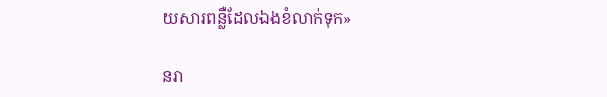យសារពន្លឺដែលឯងខំលាក់ទុក»

នរា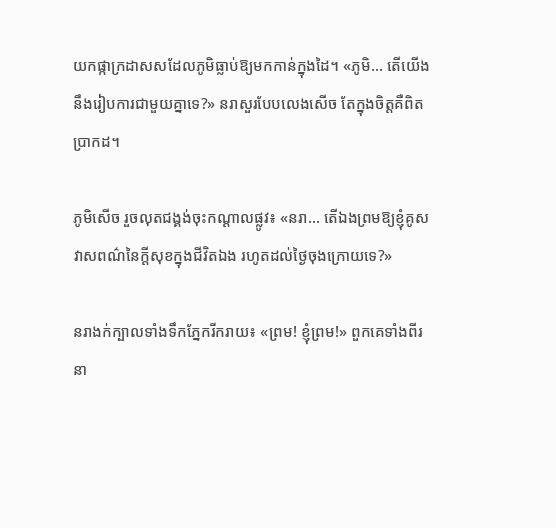យកផ្កាក្រដាសសដែលភូមិធ្លាប់ឱ្យមកកាន់ក្នុងដៃ។ «ភូមិ... តើយើងនឹងរៀបការជាមួយគ្នាទេ?» នរាសួរបែបលេងសើច តែក្នុងចិត្តគឺពិតប្រាកដ។

ភូមិសើច រួចលុតជង្គង់ចុះកណ្ដាលផ្លូវ៖ «នរា... តើឯងព្រមឱ្យខ្ញុំគូសវាសពណ៌នៃក្ដីសុខក្នុងជីវិតឯង រហូតដល់ថ្ងៃចុងក្រោយទេ?»

នរាងក់ក្បាលទាំងទឹកភ្នែករីករាយ៖ «ព្រម! ខ្ញុំព្រម!» ពួកគេទាំងពីរនា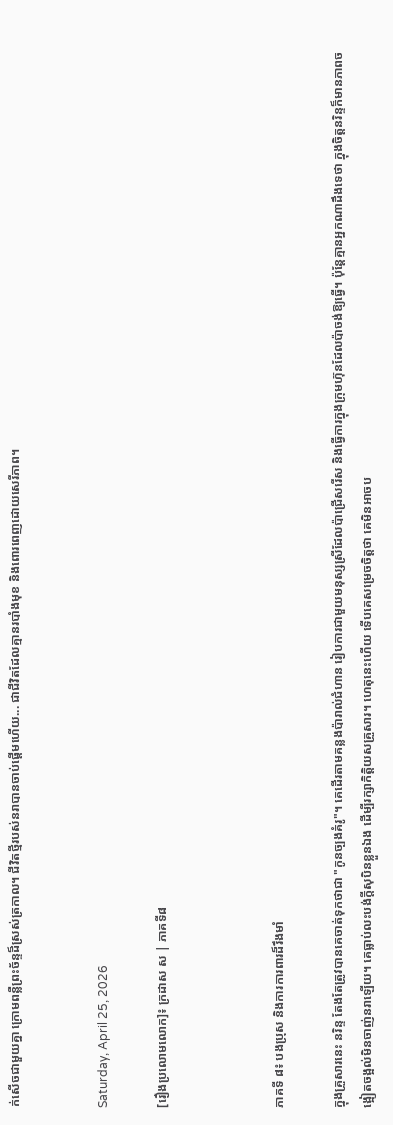ក់សើចជាមួយគ្នា ក្រោមពន្លឺព្រះច័ន្ទដ៏ស្រស់ត្រកាល។ ជីវិតថ្មីរបស់នរាបានចាប់ផ្ដើមហើយ... ជាជីវិតដែលគ្មានរបាំងមុខ និងពោរពេញដោយសេរីភាព។


Saturday, April 25, 2026

[រឿងប្រលោមលោក]៖ ក្រដាស ស | ភាគទី៨



ភាគទី ៨៖ បងប្រុស និងការការពារដ៏រឹងមាំ

ក្នុងគ្រួសារនេះ នរិន្ទ តែងតែត្រូវបានគេចាត់ទុកថាជា "កូនច្បងគំរូ"។ គេដើរតាមគន្លងប៉ារាល់ជំហាន រៀបការជាមួយមនុស្សស្រីដែលប៉ាជ្រើសរើស និងធ្វើការក្នុងក្រុមហ៊ុនដែលប៉ាចង់ឱ្យធ្វើ។ ប៉ុន្តែគ្មានអ្នកណាដឹងទេថា ក្នុងចិត្តនរិន្ទក៏មានភាពចង្អៀតចង្អល់មិនចាញ់នរាឡើយ។ គេធ្លាប់លះបង់ក្ដីសុបិនខ្លួនឯង ដើម្បីរក្សាកិត្តិយសគ្រួសារ។ ហេតុនេះហើយ ទើបគេសម្រេចចិត្តថា គេមិនអាចប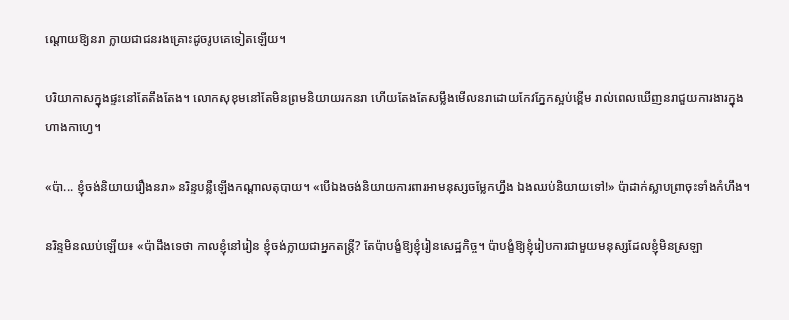ណ្ដោយឱ្យនរា ក្លាយជាជនរងគ្រោះដូចរូបគេទៀតឡើយ។

បរិយាកាសក្នុងផ្ទះនៅតែតឹងតែង។ លោកសុខុមនៅតែមិនព្រមនិយាយរកនរា ហើយតែងតែសម្លឹងមើលនរាដោយកែវភ្នែកស្អប់ខ្ពើម រាល់ពេលឃើញនរាជួយការងារក្នុងហាងកាហ្វេ។

«ប៉ា... ខ្ញុំចង់និយាយរឿងនរា» នរិន្ទបន្លឺឡើងកណ្ដាលតុបាយ។ «បើឯងចង់និយាយការពារអាមនុស្សចម្លែកហ្នឹង ឯងឈប់និយាយទៅ!» ប៉ាដាក់ស្លាបព្រាចុះទាំងកំហឹង។

នរិន្ទមិនឈប់ឡើយ៖ «ប៉ាដឹងទេថា កាលខ្ញុំនៅរៀន ខ្ញុំចង់ក្លាយជាអ្នកតន្ត្រី? តែប៉ាបង្ខំឱ្យខ្ញុំរៀនសេដ្ឋកិច្ច។ ប៉ាបង្ខំឱ្យខ្ញុំរៀបការជាមួយមនុស្សដែលខ្ញុំមិនស្រឡា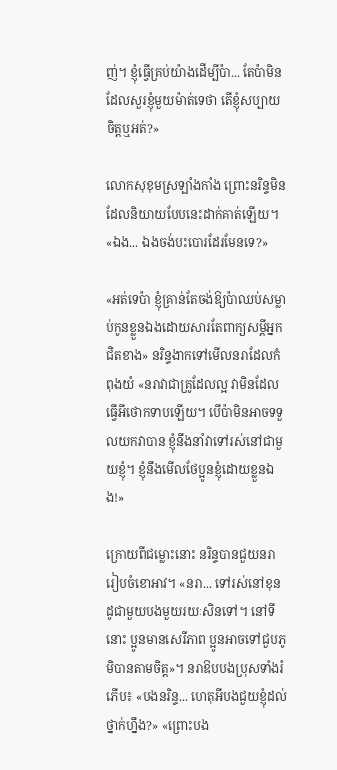ញ់។ ខ្ញុំធ្វើគ្រប់យ៉ាងដើម្បីប៉ា... តែប៉ាមិនដែលសួរខ្ញុំមួយម៉ាត់ទេថា តើខ្ញុំសប្បាយចិត្តឬអត់?»

លោកសុខុមស្រឡាំងកាំង ព្រោះនរិន្ទមិនដែលនិយាយបែបនេះដាក់គាត់ឡើយ។ «ឯង... ឯងចង់បះបោរដែរមែនទេ?»

«អត់ទេប៉ា ខ្ញុំគ្រាន់តែចង់ឱ្យប៉ាឈប់សម្លាប់កូនខ្លួនឯងដោយសារតែពាក្យសម្ដីអ្នកជិតខាង» នរិន្ទងាកទៅមើលនរាដែលកំពុងយំ «នរាវាជាគ្រូដែលល្អ វាមិនដែលធ្វើអីថោកទាបឡើយ។ បើប៉ាមិនអាចទទួលយកវាបាន ខ្ញុំនឹងនាំវាទៅរស់នៅជាមួយខ្ញុំ។ ខ្ញុំនឹងមើលថែប្អូនខ្ញុំដោយខ្លួនឯង!»

ក្រោយពីជម្លោះនោះ នរិន្ទបានជួយនរារៀបចំខោអាវ។ «នរា... ទៅរស់នៅខុនដូជាមួយបងមួយរយៈសិនទៅ។ នៅទីនោះ ប្អូនមានសេរីភាព ប្អូនអាចទៅជួបភូមិបានតាមចិត្ត»។ នរាឱបបងប្រុសទាំងរំភើប៖ «បងនរិន្ទ... ហេតុអីបងជួយខ្ញុំដល់ថ្នាក់ហ្នឹង?» «ព្រោះបង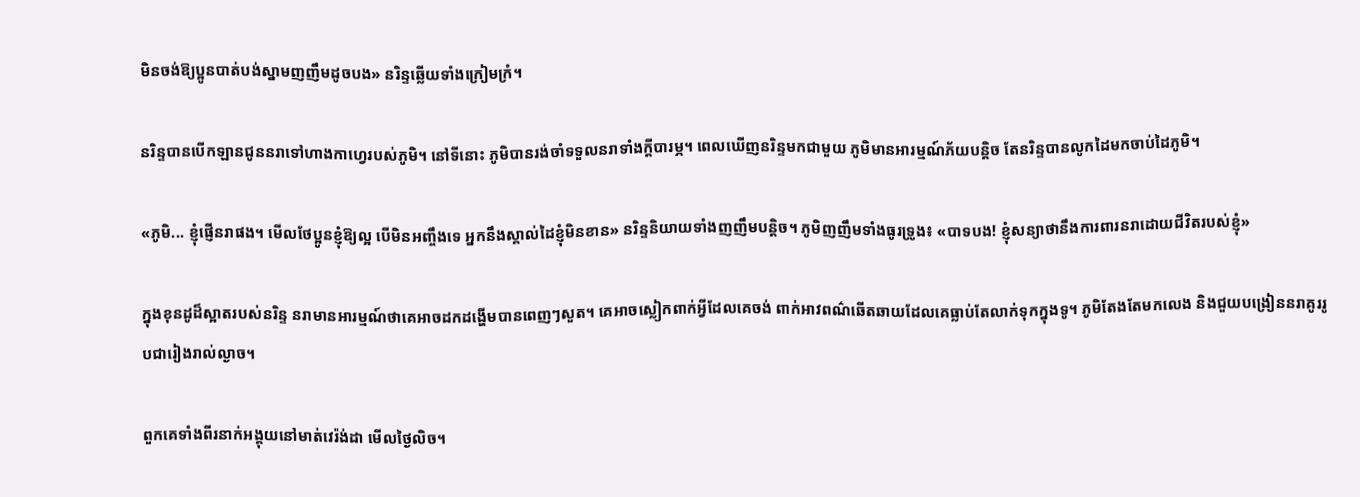មិនចង់ឱ្យប្អូនបាត់បង់ស្នាមញញឹមដូចបង» នរិន្ទឆ្លើយទាំងក្រៀមក្រំ។

នរិន្ទបានបើកឡានជូននរាទៅហាងកាហ្វេរបស់ភូមិ។ នៅទីនោះ ភូមិបានរង់ចាំទទួលនរាទាំងក្ដីបារម្ភ។ ពេលឃើញនរិន្ទមកជាមួយ ភូមិមានអារម្មណ៍ភ័យបន្តិច តែនរិន្ទបានលូកដៃមកចាប់ដៃភូមិ។

«ភូមិ... ខ្ញុំផ្ញើនរាផង។ មើលថែប្អូនខ្ញុំឱ្យល្អ បើមិនអញ្ចឹងទេ អ្នកនឹងស្គាល់ដៃខ្ញុំមិនខាន» នរិន្ទនិយាយទាំងញញឹមបន្តិច។ ភូមិញញឹមទាំងធូរទ្រូង៖ «បាទបង! ខ្ញុំសន្យាថានឹងការពារនរាដោយជីវិតរបស់ខ្ញុំ»

ក្នុងខុនដូដ៏ស្អាតរបស់នរិន្ទ នរាមានអារម្មណ៍ថាគេអាចដកដង្ហើមបានពេញៗសួត។ គេអាចស្លៀកពាក់អ្វីដែលគេចង់ ពាក់អាវពណ៌ឆើតឆាយដែលគេធ្លាប់តែលាក់ទុកក្នុងទូ។ ភូមិតែងតែមកលេង និងជួយបង្រៀននរាគូររូបជារៀងរាល់ល្ងាច។

ពួកគេទាំងពីរនាក់អង្គុយនៅមាត់វេរ៉ង់ដា មើលថ្ងៃលិច។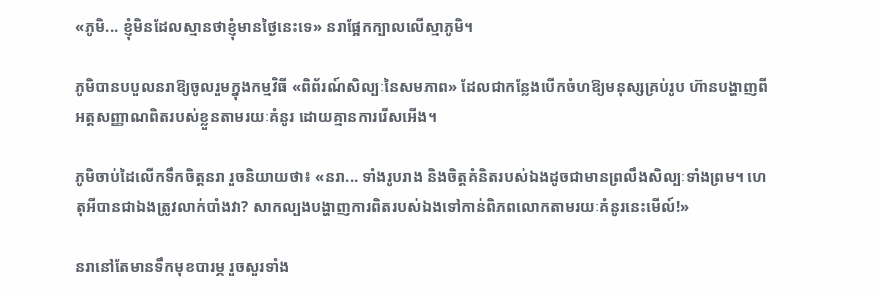«ភូមិ... ខ្ញុំមិនដែលស្មានថាខ្ញុំមានថ្ងៃនេះទេ» នរាផ្អែកក្បាលលើស្មាភូមិ។

ភូមិបានបបួលនរាឱ្យចូលរួមក្នុងកម្មវិធី «ពិព័រណ៍សិល្បៈនៃសមភាព» ដែលជាកន្លែងបើកចំហឱ្យមនុស្សគ្រប់រូប ហ៊ានបង្ហាញពីអត្តសញ្ញាណពិតរបស់ខ្លួនតាមរយៈគំនូរ ដោយគ្មានការរើសអើង។

ភូមិចាប់ដៃលើកទឹកចិត្តនរា រួចនិយាយថា៖ «នរា... ទាំងរូបរាង និងចិត្តគំនិតរបស់ឯងដូចជាមានព្រលឹងសិល្បៈទាំងព្រម។ ហេតុអីបានជាឯងត្រូវលាក់បាំងវា? សាកល្បងបង្ហាញការពិតរបស់ឯងទៅកាន់ពិភពលោកតាមរយៈគំនូរនេះមើល៍!»

នរានៅតែមានទឹកមុខបារម្ភ រួចសួរទាំង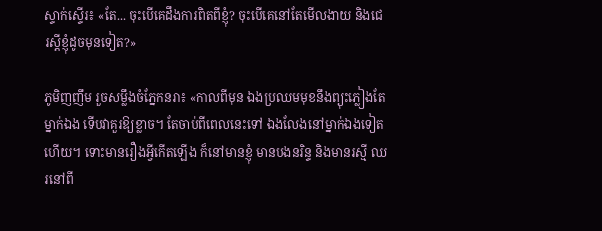ស្ទាក់ស្ទើរ៖ «តែ... ចុះបើគេដឹងការពិតពីខ្ញុំ? ចុះបើគេនៅតែមើលងាយ និងជេរស្ដីខ្ញុំដូចមុនទៀត?»

ភូមិញញឹម រួចសម្លឹងចំភ្នែកនរា៖ «កាលពីមុន ឯងប្រឈមមុខនឹងព្យុះភ្លៀងតែម្នាក់ឯង ទើបវាគួរឱ្យខ្លាច។ តែចាប់ពីពេលនេះទៅ ឯងលែងនៅម្នាក់ឯងទៀតហើយ។ ទោះមានរឿងអ្វីកើតឡើង ក៏នៅមានខ្ញុំ មានបងនរិន្ទ និងមានរស្មី ឈរនៅពី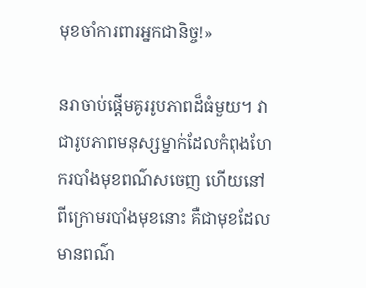មុខចាំការពារអ្នកជានិច្ច!»

នរាចាប់ផ្ដើមគូររូបភាពដ៏ធំមួយ។ វាជារូបភាពមនុស្សម្នាក់ដែលកំពុងហែករបាំងមុខពណ៌សចេញ ហើយនៅពីក្រោមរបាំងមុខនោះ គឺជាមុខដែលមានពណ៌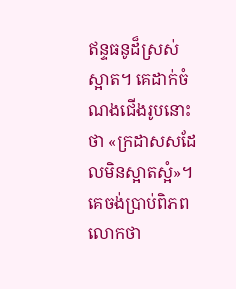ឥន្ទធនូដ៏ស្រស់ស្អាត។ គេដាក់ចំណងជើងរូបនោះថា «ក្រដាសសដែលមិនស្អាតស្អំ»។ គេចង់ប្រាប់ពិភពលោកថា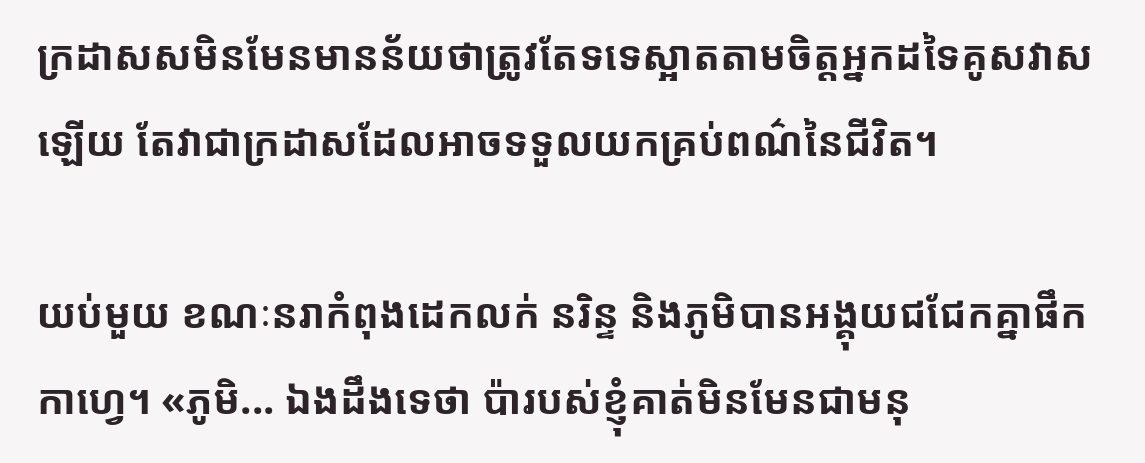ក្រដាសសមិនមែនមានន័យថាត្រូវតែទទេស្អាតតាមចិត្តអ្នកដទៃគូសវាសឡើយ តែវាជាក្រដាសដែលអាចទទួលយកគ្រប់ពណ៌នៃជីវិត។

យប់មួយ ខណៈនរាកំពុងដេកលក់ នរិន្ទ និងភូមិបានអង្គុយជជែកគ្នាផឹកកាហ្វេ។ «ភូមិ... ឯងដឹងទេថា ប៉ារបស់ខ្ញុំគាត់មិនមែនជាមនុ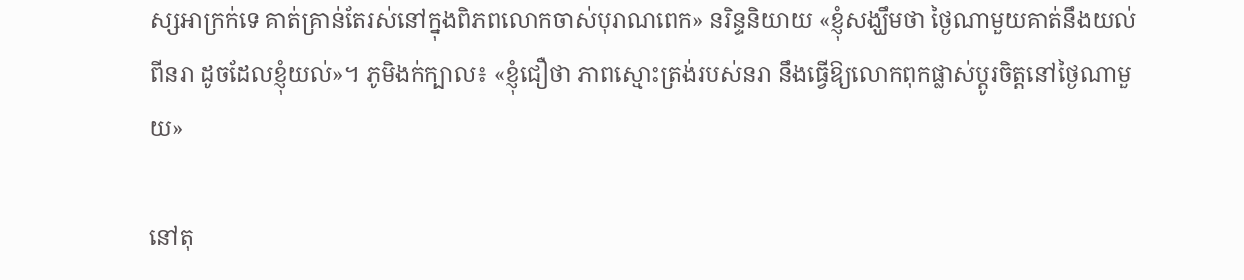ស្សអាក្រក់ទេ គាត់គ្រាន់តែរស់នៅក្នុងពិភពលោកចាស់បុរាណពេក» នរិន្ទនិយាយ «ខ្ញុំសង្ឃឹមថា ថ្ងៃណាមួយគាត់នឹងយល់ពីនរា ដូចដែលខ្ញុំយល់»។ ភូមិងក់ក្បាល៖ «ខ្ញុំជឿថា ភាពស្មោះត្រង់របស់នរា នឹងធ្វើឱ្យលោកពុកផ្លាស់ប្តូរចិត្តនៅថ្ងៃណាមួយ»

នៅតុ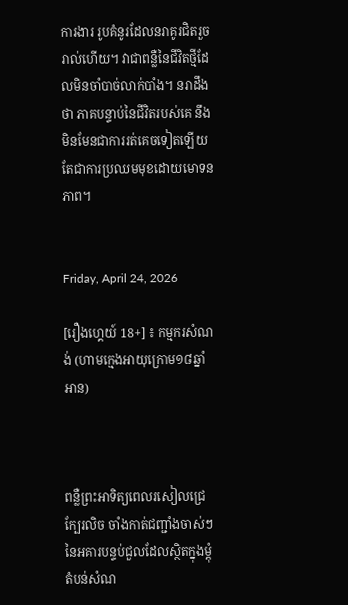ការងារ រូបគំនូរដែលនរាគូរជិតរួចរាល់ហើយ។ វាជាពន្លឺនៃជីវិតថ្មីដែលមិនចាំបាច់លាក់បាំង។ នរាដឹងថា ភាគបន្ទាប់នៃជីវិតរបស់គេ នឹងមិនមែនជាការរត់គេចទៀតឡើយ តែជាការប្រឈមមុខដោយមោទនភាព។


Friday, April 24, 2026

[រឿងហ្គេយ៍ 18+] ៖ កម្មករសំណង់ (ហាមក្មេងអាយុក្រោម១៨ឆ្នាំអាន)



ពន្លឺព្រះអាទិត្យពេលរសៀលជ្រេក្បែរលិច ចាំងកាត់ជញ្ជាំងចាស់ៗនៃអគារបន្ទប់ជួលដែលស្ថិតក្នុងម្ដុំតំបន់សំណ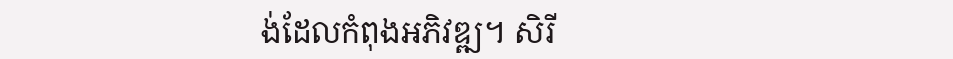ង់ដែលកំពុងអភិវឌ្ឍ។ សិរី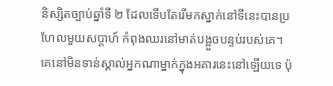និស្សិតច្បាប់ឆ្នាំទី ២ ដែលទើបតែរើមកស្នាក់នៅទីនេះបានប្រហែលមួយសប្ដាហ៍ កំពុងឈរនៅមាត់បង្អួចបន្ទប់របស់គេ។ គេនៅមិនទាន់ស្គាល់អ្នកណាម្នាក់ក្នុងអគារនេះនៅឡើយទេ ប៉ុ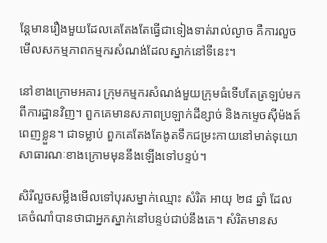ន្តែមានរឿងមួយដែលគេតែងតែធ្វើជាទៀងទាត់រាល់ល្ងាច គឺការលួចមើលសកម្មភាពកម្មករសំណង់ដែលស្នាក់នៅទីនេះ។

នៅខាងក្រោមអគារ ក្រុមកម្មករសំណង់មួយក្រុមធំទើបតែត្រឡប់មកពីការដ្ឋានវិញ។ ពួកគេមានសភាពប្រឡាក់ដីខ្សាច់ និងកម្ទេចស៊ីម៉ងត៍ពេញខ្លួន។ ជាទម្លាប់ ពួកគេតែងតែងូតទឹកជម្រះកាយនៅមាត់ទុយោសាធារណៈខាងក្រោមមុននឹងឡើងទៅបន្ទប់។

សិរីលួចសម្លឹងមើលទៅបុរសម្នាក់ឈ្មោះ សំរិត អាយុ ២៨ ឆ្នាំ ដែលគេចំណាំបានថាជាអ្នកស្នាក់នៅបន្ទប់ជាប់នឹងគេ។ សំរិតមានស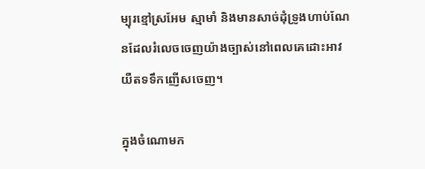ម្បុរខ្មៅស្រអែម ស្មាមាំ និងមានសាច់ដុំទ្រូងហាប់ណែនដែលរំលេចចេញយ៉ាងច្បាស់នៅពេលគេដោះអាវយឺតទទឹកញើសចេញ។

ក្នុងចំណោមក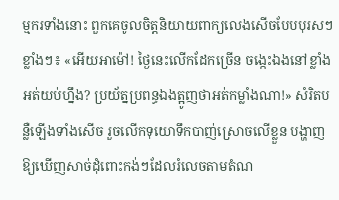ម្មករទាំងនោះ ពួកគេចូលចិត្តនិយាយពាក្យលេងសើចបែបបុរសៗខ្លាំងៗ៖ «អើយអាម៉ៅ! ថ្ងៃនេះលើកដែកច្រើន ចង្កេះឯងនៅខ្លាំងអត់យប់ហ្នឹង? ប្រយ័ត្នប្រពន្ធឯងត្អូញថាអត់កម្លាំងណា!» សំរិតបន្លឺឡើងទាំងសើច រួចលើកទុយោទឹកបាញ់ស្រោចលើខ្លួន បង្ហាញឱ្យឃើញសាច់ដុំពោះកង់ៗដែលរំលេចតាមតំណ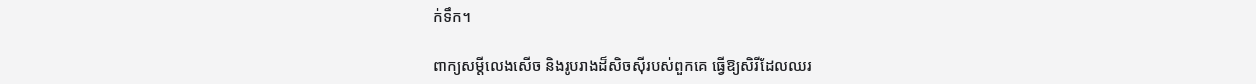ក់ទឹក។

ពាក្យសម្ដីលេងសើច និងរូបរាងដ៏សិចស៊ីរបស់ពួកគេ ធ្វើឱ្យសិរីដែលឈរ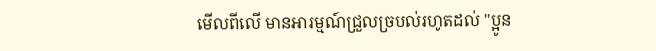មើលពីលើ មានអារម្មណ៍ជ្រួលច្របល់រហូតដល់ "ប្អូន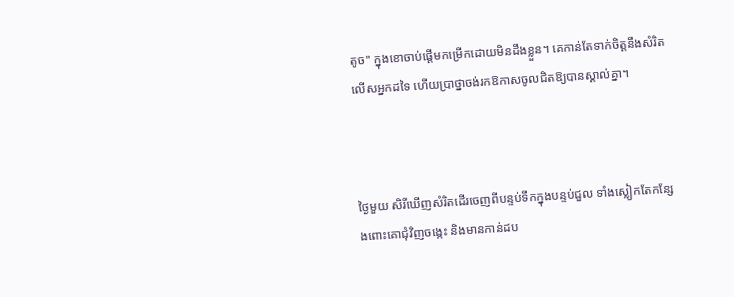តូច" ក្នុងខោចាប់ផ្ដើមកម្រើកដោយមិនដឹងខ្លួន។ គេកាន់តែទាក់ចិត្តនឹងសំរិតលើសអ្នកដទៃ ហើយប្រាថ្នាចង់រកឱកាសចូលជិតឱ្យបានស្គាល់គ្នា។



ថ្ងៃមួយ សិរីឃើញសំរិតដើរចេញពីបន្ទប់ទឹកក្នុងបន្ទប់ជួល ទាំងស្លៀកតែកន្សែងពោះគោជុំវិញចង្កេះ និងមានកាន់ដប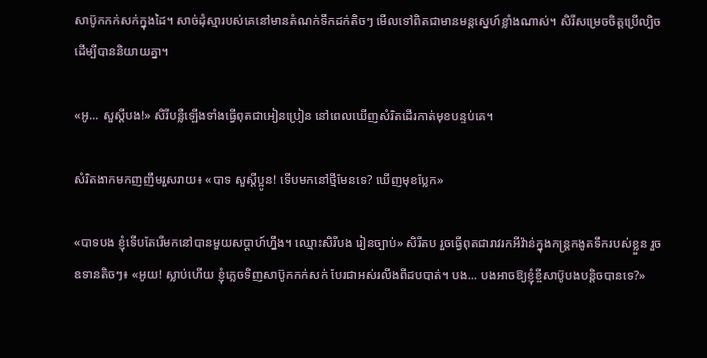សាប៊ូកកក់សក់ក្នុងដៃ។ សាច់ដុំស្មារបស់គេនៅមានតំណក់ទឹកដក់តិចៗ មើលទៅពិតជាមានមន្តស្នេហ៍ខ្លាំងណាស់។ សិរីសម្រេចចិត្តប្រើល្បិចដើម្បីបាននិយាយគ្នា។

«អូ... សួស្ដីបង!» សិរីបន្លឺឡើងទាំងធ្វើពុតជាអៀនប្រៀន នៅពេលឃើញសំរិតដើរកាត់មុខបន្ទប់គេ។

សំរិតងាកមកញញឹមរួសរាយ៖ «បាទ សួស្ដីប្អូន! ទើបមកនៅថ្មីមែនទេ? ឃើញមុខប្លែក»

«បាទបង ខ្ញុំទើបតែរើមកនៅបានមួយសប្ដាហ៍ហ្នឹង។ ឈ្មោះសិរីបង រៀនច្បាប់» សិរីតប រួចធ្វើពុតជារាវរកអីវ៉ាន់ក្នុងកន្ត្រកងូតទឹករបស់ខ្លួន រួចឧទានតិចៗ៖ «អូយ! ស្លាប់ហើយ ខ្ញុំភ្លេចទិញសាប៊ូកកក់សក់ បែរជាអស់រលីងពីដបបាត់។ បង... បងអាចឱ្យខ្ញុំខ្ចីសាប៊ូបងបន្តិចបានទេ?»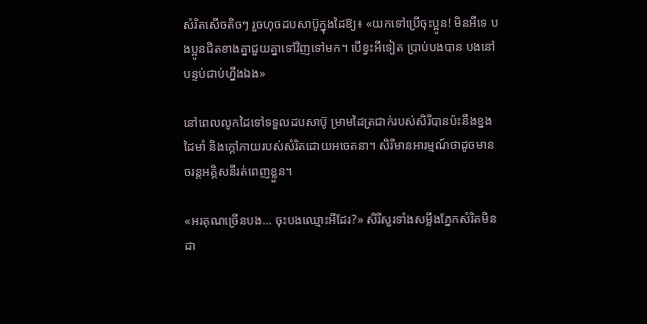សំរិតសើចតិចៗ រួចហុចដបសាប៊ូក្នុងដៃឱ្យ៖ «យកទៅប្រើចុះប្អូន! មិនអីទេ បងប្អូនជិតខាងគ្នាជួយគ្នាទៅវិញទៅមក។ បើខ្វះអីទៀត ប្រាប់បងបាន បងនៅបន្ទប់ជាប់ហ្នឹងឯង»

នៅពេលលូកដៃទៅទទួលដបសាប៊ូ ម្រាមដៃត្រជាក់របស់សិរីបានប៉ះនឹងខ្នងដៃមាំ និងក្ដៅភាយរបស់សំរិតដោយអចេតនា។ សិរីមានអារម្មណ៍ថាដូចមានចរន្តអគ្គិសនីរត់ពេញខ្លួន។

«អរគុណច្រើនបង... ចុះបងឈ្មោះអីដែរ?» សិរីសួរទាំងសម្លឹងភ្នែកសំរិតមិនដា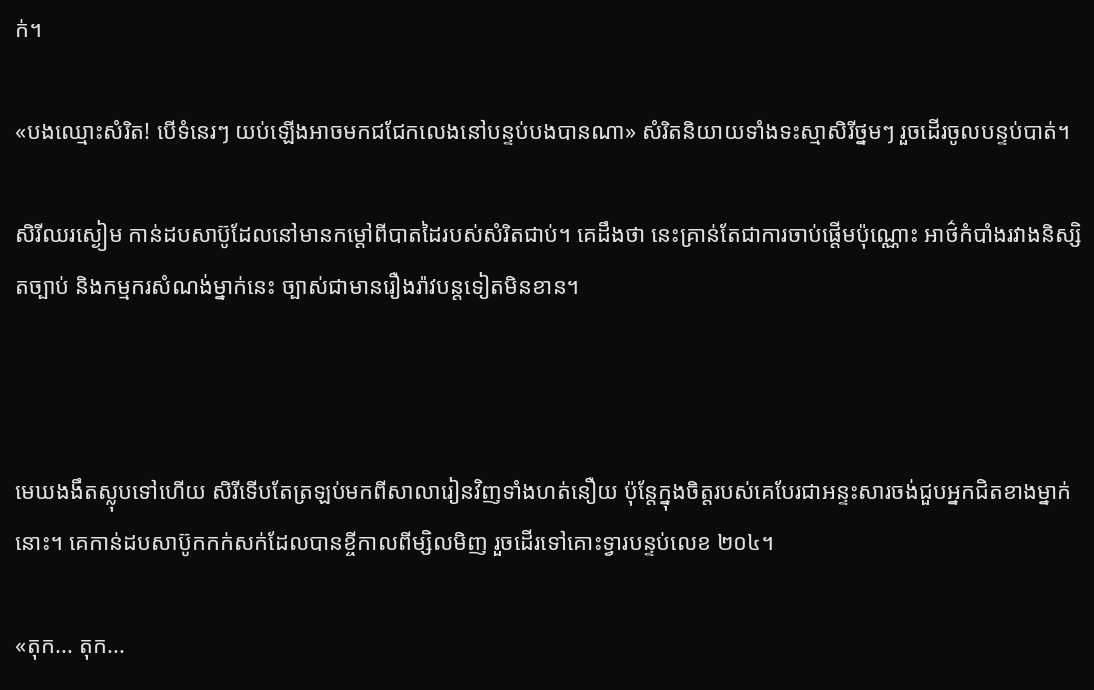ក់។

«បងឈ្មោះសំរិត! បើទំនេរៗ យប់ឡើងអាចមកជជែកលេងនៅបន្ទប់បងបានណា» សំរិតនិយាយទាំងទះស្មាសិរីថ្នមៗ រួចដើរចូលបន្ទប់បាត់។

សិរីឈរស្ងៀម កាន់ដបសាប៊ូដែលនៅមានកម្ដៅពីបាតដៃរបស់សំរិតជាប់។ គេដឹងថា នេះគ្រាន់តែជាការចាប់ផ្ដើមប៉ុណ្ណោះ អាថ៌កំបាំងរវាងនិស្សិតច្បាប់ និងកម្មករសំណង់ម្នាក់នេះ ច្បាស់ជាមានរឿងរ៉ាវបន្តទៀតមិនខាន។



មេឃងងឹតស្លុបទៅហើយ សិរីទើបតែត្រឡប់មកពីសាលារៀនវិញទាំងហត់នឿយ ប៉ុន្តែក្នុងចិត្តរបស់គេបែរជាអន្ទះសារចង់ជួបអ្នកជិតខាងម្នាក់នោះ។ គេកាន់ដបសាប៊ូកកក់សក់ដែលបានខ្ចីកាលពីម្សិលមិញ រួចដើរទៅគោះទ្វារបន្ទប់លេខ ២០៤។

«តុក... តុក...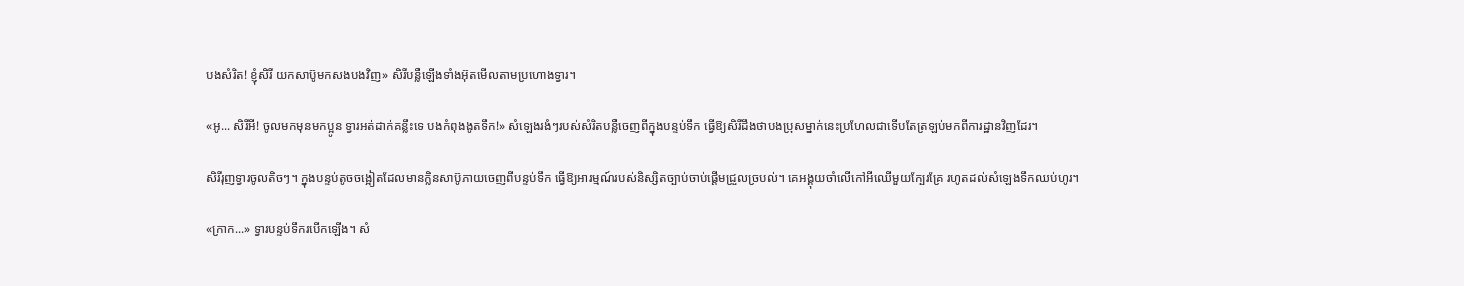បងសំរិត! ខ្ញុំសិរី យកសាប៊ូមកសងបងវិញ» សិរីបន្លឺឡើងទាំងអ៊ុតមើលតាមប្រហោងទ្វារ។

«អូ... សិរីអី! ចូលមកមុនមកប្អូន ទ្វារអត់ដាក់គន្លឹះទេ បងកំពុងងូតទឹក!» សំឡេងរងំៗរបស់សំរិតបន្លឺចេញពីក្នុងបន្ទប់ទឹក ធ្វើឱ្យសិរីដឹងថាបងប្រុសម្នាក់នេះប្រហែលជាទើបតែត្រឡប់មកពីការដ្ឋានវិញដែរ។

សិរីរុញទ្វារចូលតិចៗ។ ក្នុងបន្ទប់តូចចង្អៀតដែលមានក្លិនសាប៊ូភាយចេញពីបន្ទប់ទឹក ធ្វើឱ្យអារម្មណ៍របស់និស្សិតច្បាប់ចាប់ផ្ដើមជ្រួលច្របល់។ គេអង្គុយចាំលើកៅអីឈើមួយក្បែរគ្រែ រហូតដល់សំឡេងទឹកឈប់ហូរ។

«ក្រាក...» ទ្វារបន្ទប់ទឹករបើកឡើង។ សំ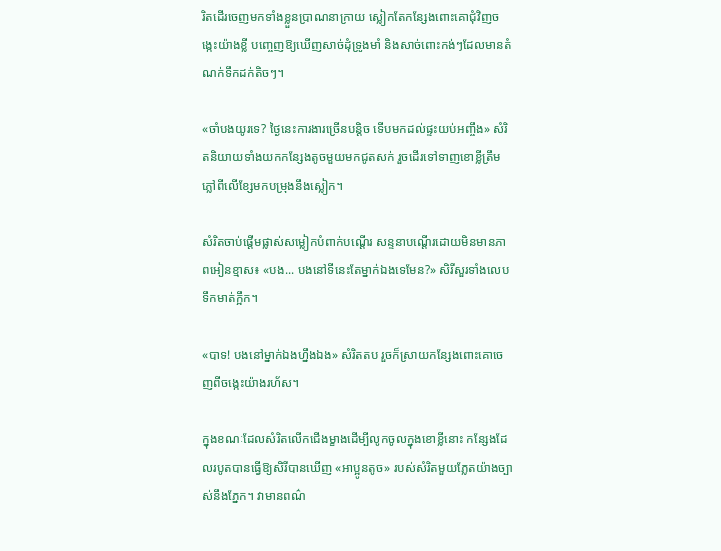រិតដើរចេញមកទាំងខ្លួនប្រាណនាក្រាយ ស្លៀកតែកន្សែងពោះគោជុំវិញចង្កេះយ៉ាងខ្លី បញ្ចេញឱ្យឃើញសាច់ដុំទ្រូងមាំ និងសាច់ពោះកង់ៗដែលមានតំណក់ទឹកដក់តិចៗ។

«ចាំបងយូរទេ? ថ្ងៃនេះការងារច្រើនបន្តិច ទើបមកដល់ផ្ទះយប់អញ្ចឹង» សំរិតនិយាយទាំងយកកន្សែងតូចមួយមកជូតសក់ រួចដើរទៅទាញខោខ្លីត្រឹមភ្លៅពីលើខ្សែមកបម្រុងនឹងស្លៀក។

សំរិតចាប់ផ្ដើមផ្លាស់សម្លៀកបំពាក់បណ្ដើរ សន្ទនាបណ្ដើរដោយមិនមានភាពអៀនខ្មាស៖ «បង... បងនៅទីនេះតែម្នាក់ឯងទេមែន?» សិរីសួរទាំងលេបទឹកមាត់ក្អឹក។

«បាទ! បងនៅម្នាក់ឯងហ្នឹងឯង» សំរិតតប រួចក៏ស្រាយកន្សែងពោះគោចេញពីចង្កេះយ៉ាងរហ័ស។

ក្នុងខណៈដែលសំរិតលើកជើងម្ខាងដើម្បីលូកចូលក្នុងខោខ្លីនោះ កន្សែងដែលរបូតបានធ្វើឱ្យសិរីបានឃើញ «អាប្អូនតូច» របស់សំរិតមួយភ្លែតយ៉ាងច្បាស់នឹងភ្នែក។ វាមានពណ៌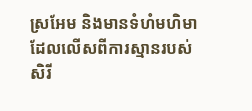ស្រអែម និងមានទំហំមហិមាដែលលើសពីការស្មានរបស់សិរី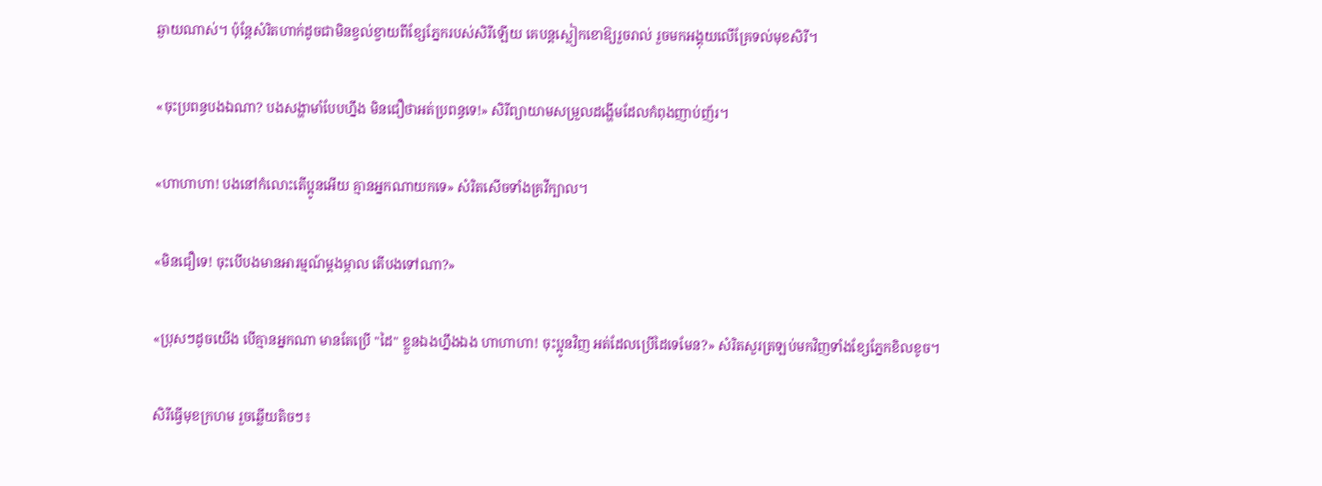ឆ្ងាយណាស់។ ប៉ុន្តែសំរិតហាក់ដូចជាមិនខ្វល់ខ្វាយពីខ្សែភ្នែករបស់សិរីឡើយ គេបន្តស្លៀកខោឱ្យរួចរាល់ រួចមកអង្គុយលើគ្រែទល់មុខសិរី។

«ចុះប្រពន្ធបងឯណា? បងសង្ហាមាំបែបហ្នឹង មិនជឿថាអត់ប្រពន្ធទេ!» សិរីព្យាយាមសម្រួលដង្ហើមដែលកំពុងញាប់ញ័រ។

«ហាហាហា! បងនៅកំលោះតើប្អូនអើយ គ្មានអ្នកណាយកទេ» សំរិតសើចទាំងគ្រវីក្បាល។

«មិនជឿទេ! ចុះបើបងមានអារម្មណ៍ម្ដងម្កាល តើបងទៅណា?»

«ប្រុសៗដូចយើង បើគ្មានអ្នកណា មានតែប្រើ "ដៃ" ខ្លួនឯងហ្នឹងឯង ហាហាហា! ចុះប្អូនវិញ អត់ដែលប្រើដៃទេមែន?» សំរិតសួរត្រឡប់មកវិញទាំងខ្សែភ្នែកខិលខូច។

សិរីធ្វើមុខក្រហម រួចឆ្លើយតិចៗ៖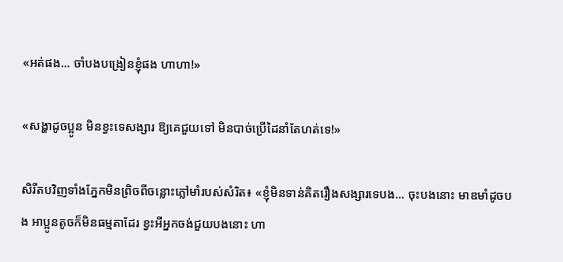«អត់ផង... ចាំបងបង្រៀនខ្ញុំផង ហាហា!»

«សង្ហាដូចប្អូន មិនខ្វះទេសង្សារ ឱ្យគេជួយទៅ មិនបាច់ប្រើដៃនាំតែហត់ទេ!»

សិរីតបវិញទាំងភ្នែកមិនព្រិចពីចន្លោះភ្លៅមាំរបស់សំរិត៖ «ខ្ញុំមិនទាន់គិតរឿងសង្សារទេបង... ចុះបងនោះ មាឌមាំដូចបង អាប្អូនតូចក៏មិនធម្មតាដែរ ខ្វះអីអ្នកចង់ជួយបងនោះ ហា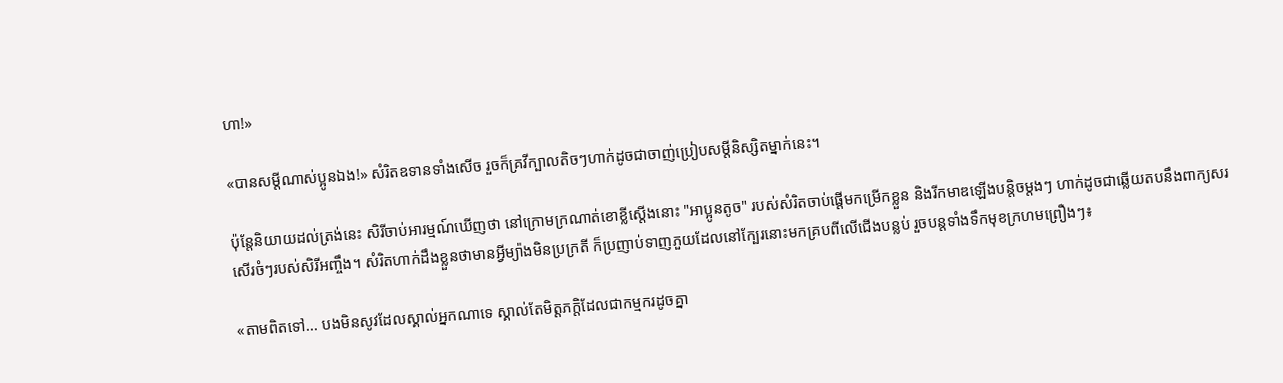ហា!»

«បានសម្ដីណាស់ប្អូនឯង!» សំរិតឧទានទាំងសើច រួចក៏គ្រវីក្បាលតិចៗហាក់ដូចជាចាញ់ប្រៀបសម្តីនិស្សិតម្នាក់នេះ។

ប៉ុន្តែនិយាយដល់ត្រង់នេះ សិរីចាប់អារម្មណ៍ឃើញថា នៅក្រោមក្រណាត់ខោខ្លីស្ដើងនោះ "អាប្អូនតូច" របស់សំរិតចាប់ផ្ដើមកម្រើកខ្លួន និងរីកមាឌឡើងបន្តិចម្តងៗ ហាក់ដូចជាឆ្លើយតបនឹងពាក្យសរសើរចំៗរបស់សិរីអញ្ចឹង។ សំរិតហាក់ដឹងខ្លួនថាមានអ្វីម្យ៉ាងមិនប្រក្រតី ក៏ប្រញាប់ទាញភួយដែលនៅក្បែរនោះមកគ្របពីលើជើងបន្លប់ រួចបន្តទាំងទឹកមុខក្រហមព្រឿងៗ៖

«តាមពិតទៅ... បងមិនសូវដែលស្គាល់អ្នកណាទេ ស្គាល់តែមិត្តភក្តិដែលជាកម្មករដូចគ្នា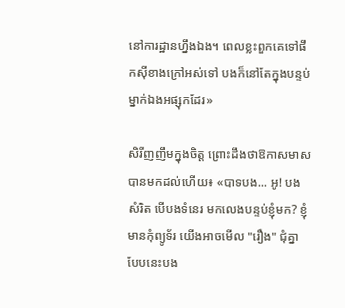នៅការដ្ឋានហ្នឹងឯង។ ពេលខ្លះពួកគេទៅផឹកស៊ីខាងក្រៅអស់ទៅ បងក៏នៅតែក្នុងបន្ទប់ម្នាក់ឯងអផ្សុកដែរ»

សិរីញញឹមក្នុងចិត្ត ព្រោះដឹងថាឱកាសមាសបានមកដល់ហើយ៖ «បាទបង... អូ! បងសំរិត បើបងទំនេរ មកលេងបន្ទប់ខ្ញុំមក? ខ្ញុំមានកុំព្យូទ័រ យើងអាចមើល "រឿង" ជុំគ្នា បែបនេះបង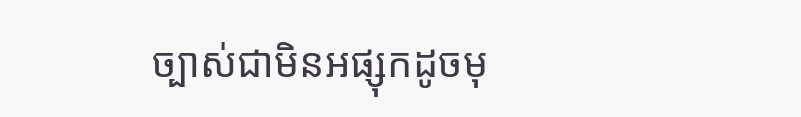ច្បាស់ជាមិនអផ្សុកដូចមុ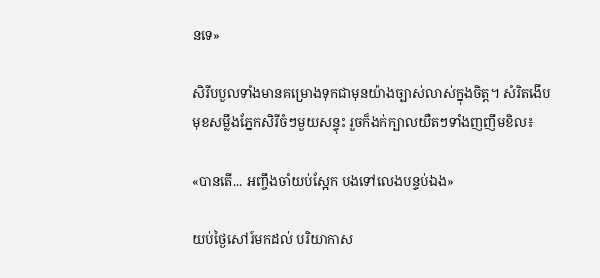នទេ»

សិរីបបួលទាំងមានគម្រោងទុកជាមុនយ៉ាងច្បាស់លាស់ក្នុងចិត្ត។ សំរិតងើបមុខសម្លឹងភ្នែកសិរីចំៗមួយសន្ទុះ រួចក៏ងក់ក្បាលយឺតៗទាំងញញឹមខិល៖

«បានតើ... អញ្ចឹងចាំយប់ស្អែក បងទៅលេងបន្ទប់ឯង»

យប់ថ្ងៃសៅរ៍មកដល់ បរិយាកាស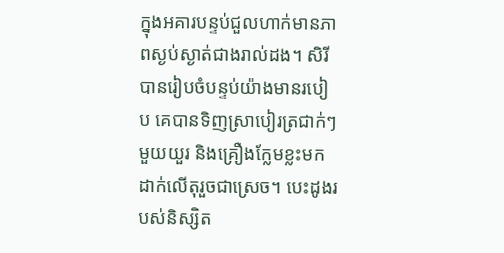ក្នុងអគារបន្ទប់ជួលហាក់មានភាពស្ងប់ស្ងាត់ជាងរាល់ដង។ សិរីបានរៀបចំបន្ទប់យ៉ាងមានរបៀប គេបានទិញស្រាបៀរត្រជាក់ៗមួយយួរ និងគ្រឿងក្លែមខ្លះមកដាក់លើតុរួចជាស្រេច។ បេះដូងរបស់និស្សិត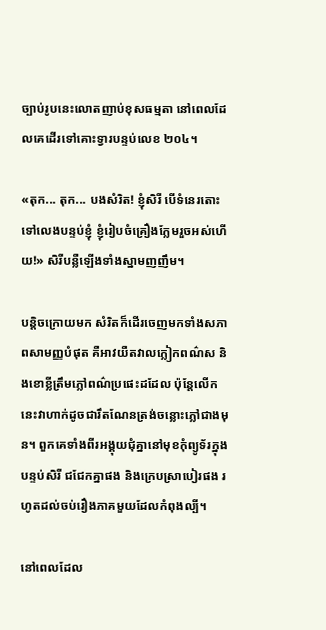ច្បាប់រូបនេះលោតញាប់ខុសធម្មតា នៅពេលដែលគេដើរទៅគោះទ្វារបន្ទប់លេខ ២០៤។

«តុក... តុក... បងសំរិត! ខ្ញុំសិរី បើទំនេរតោះទៅលេងបន្ទប់ខ្ញុំ ខ្ញុំរៀបចំគ្រឿងក្លែមរួចអស់ហើយ!» សិរីបន្លឺឡើងទាំងស្នាមញញឹម។

បន្តិចក្រោយមក សំរិតក៏ដើរចេញមកទាំងសភាពសាមញ្ញបំផុត គឺអាវយឺតវាលក្លៀកពណ៌ស និងខោខ្លីត្រឹមភ្លៅពណ៌ប្រផេះដដែល ប៉ុន្តែលើកនេះវាហាក់ដូចជារឹតណែនត្រង់ចន្លោះភ្លៅជាងមុន។ ពួកគេទាំងពីរអង្គុយជុំគ្នានៅមុខកុំព្យូទ័រក្នុងបន្ទប់សិរី ជជែកគ្នាផង និងក្រេបស្រាបៀរផង រហូតដល់ចប់រឿងភាគមួយដែលកំពុងល្បី។

នៅពេលដែល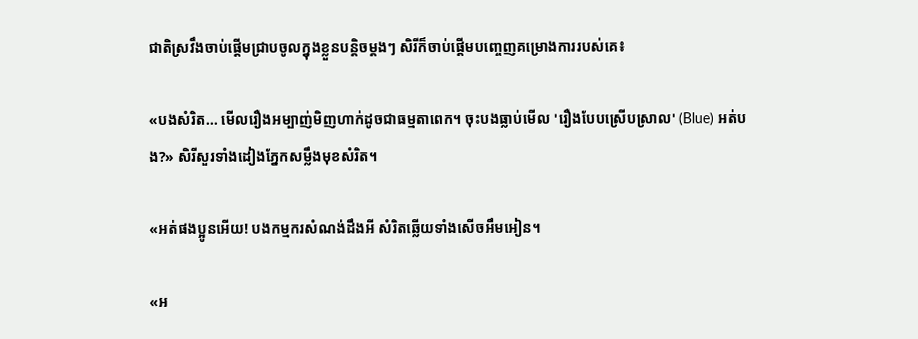ជាតិស្រវឹងចាប់ផ្ដើមជ្រាបចូលក្នុងខ្លួនបន្តិចម្ដងៗ សិរីក៏ចាប់ផ្ដើមបញ្ចេញគម្រោងការរបស់គេ៖

«បងសំរិត... មើលរឿងអម្បាញ់មិញហាក់ដូចជាធម្មតាពេក។ ចុះបងធ្លាប់មើល 'រឿងបែបស្រើបស្រាល' (Blue) អត់បង?» សិរីសួរទាំងដៀងភ្នែកសម្លឹងមុខសំរិត។

«អត់ផងប្អូនអើយ! បងកម្មករសំណង់ដឹងអី សំរិតឆ្លើយទាំងសើចអឹមអៀន។

«អ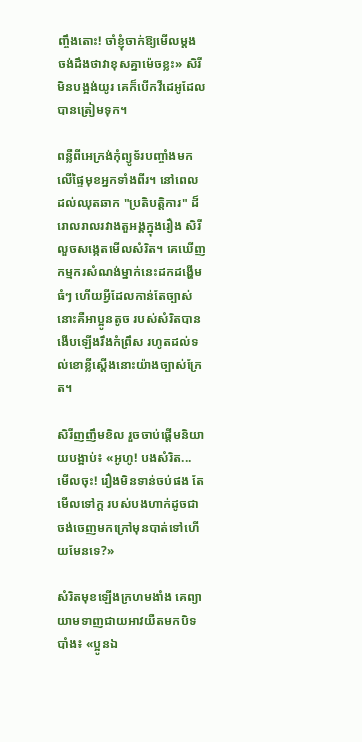ញ្ចឹងតោះ! ចាំខ្ញុំចាក់ឱ្យមើលម្ដង ចង់ដឹងថាវាខុសគ្នាម៉េចខ្លះ» សិរីមិនបង្អង់យូរ គេក៏បើកវីដេអូដែលបានត្រៀមទុក។

ពន្លឺពីអេក្រង់កុំព្យូទ័របញ្ចាំងមកលើផ្ទៃមុខអ្នកទាំងពីរ។ នៅពេលដល់ឈុតឆាក "ប្រតិបត្តិការ" ដ៏រោលរាលរវាងតួអង្គក្នុងរឿង សិរីលួចសង្កេតមើលសំរិត។ គេឃើញកម្មករសំណង់ម្នាក់នេះដកដង្ហើមធំៗ ហើយអ្វីដែលកាន់តែច្បាស់នោះគឺអាប្អូនតូច របស់សំរិតបានងើបឡើងរឹងកំព្រឹស រហូតដល់ទល់ខោខ្លីស្ដើងនោះយ៉ាងច្បាស់ក្រែត។

សិរីញញឹមខិល រួចចាប់ផ្ដើមនិយាយបង្អាប់៖ «អូហូ! បងសំរិត... មើលចុះ! រឿងមិនទាន់ចប់ផង តែមើលទៅក្ដ របស់បងហាក់ដូចជាចង់ចេញមកក្រៅមុនបាត់ទៅហើយមែនទេ?»

សំរិតមុខឡើងក្រហមងាំង គេព្យាយាមទាញជាយអាវយឺតមកបិទបាំង៖ «ប្អូនឯ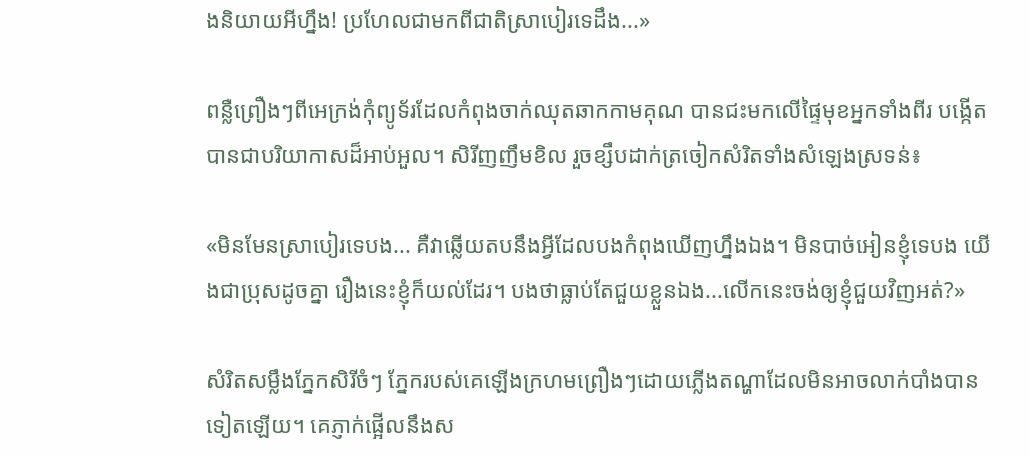ងនិយាយអីហ្នឹង! ប្រហែលជាមកពីជាតិស្រាបៀរទេដឹង...»

ពន្លឺព្រឿងៗពីអេក្រង់កុំព្យូទ័រដែលកំពុងចាក់ឈុតឆាកកាមគុណ បានជះមកលើផ្ទៃមុខអ្នកទាំងពីរ បង្កើតបានជាបរិយាកាសដ៏អាប់អួល។ សិរីញញឹមខិល រួចខ្សឹបដាក់ត្រចៀកសំរិតទាំងសំឡេងស្រទន់៖

«មិនមែនស្រាបៀរទេបង... គឺវាឆ្លើយតបនឹងអ្វីដែលបងកំពុងឃើញហ្នឹងឯង។ មិនបាច់អៀនខ្ញុំទេបង យើងជាប្រុសដូចគ្នា រឿងនេះខ្ញុំក៏យល់ដែរ។ បងថាធ្លាប់តែជួយខ្លួនឯង...លើកនេះចង់ឲ្យខ្ញុំជួយវិញអត់?»

សំរិតសម្លឹងភ្នែកសិរីចំៗ ភ្នែករបស់គេឡើងក្រហមព្រឿងៗដោយភ្លើងតណ្ហាដែលមិនអាចលាក់បាំងបានទៀតឡើយ។ គេភ្ញាក់ផ្អើលនឹងស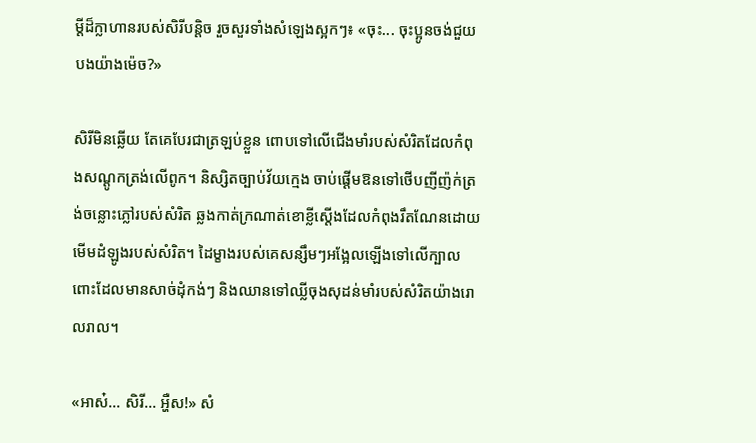ម្ដីដ៏ក្លាហានរបស់សិរីបន្តិច រួចសួរទាំងសំឡេងស្អកៗ៖ «ចុះ... ចុះប្អូនចង់ជួយបងយ៉ាងម៉េច?»

សិរីមិនឆ្លើយ តែគេបែរជាត្រឡប់ខ្លួន ពោបទៅលើជើងមាំរបស់សំរិតដែលកំពុងសណ្ដូកត្រង់លើពូក។ និស្សិតច្បាប់វ័យក្មេង ចាប់ផ្ដើមឱនទៅថើបញីញ៉ក់ត្រង់ចន្លោះភ្លៅរបស់សំរិត ឆ្លងកាត់ក្រណាត់ខោខ្លីស្ដើងដែលកំពុងរឹតណែនដោយមើមដំឡូងរបស់សំរិត។ ដៃម្ខាងរបស់គេសន្សឹមៗអង្អែលឡើងទៅលើក្បាលពោះដែលមានសាច់ដុំកង់ៗ និងឈានទៅឈ្លីចុងសុដន់មាំរបស់សំរិតយ៉ាងរោលរាល។

«អាស៎... សិរី... អ្ហឺស!» សំ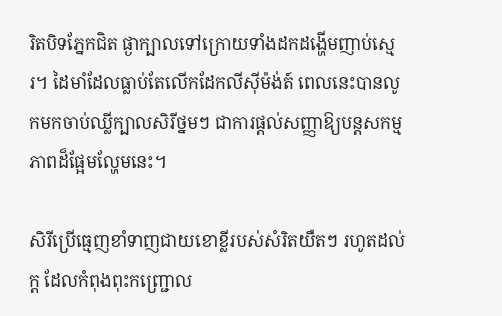រិតបិទភ្នែកជិត ផ្ងាក្បាលទៅក្រោយទាំងដកដង្ហើមញាប់ស្មេរ។ ដៃមាំដែលធ្លាប់តែលើកដែកលីស៊ីម៉ង់ត៍ ពេលនេះបានលូកមកចាប់ឈ្លីក្បាលសិរីថ្នមៗ ជាការផ្ដល់សញ្ញាឱ្យបន្តសកម្មភាពដ៏ផ្អែមល្ហែមនេះ។

សិរីប្រើធ្មេញខាំទាញជាយខោខ្លីរបស់សំរិតយឺតៗ រហូតដល់ក្ដ ដែលកំពុងពុះកញ្ជ្រោល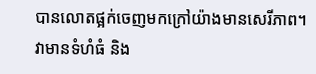បានលោតផ្អក់ចេញមកក្រៅយ៉ាងមានសេរីភាព។ វាមានទំហំធំ និង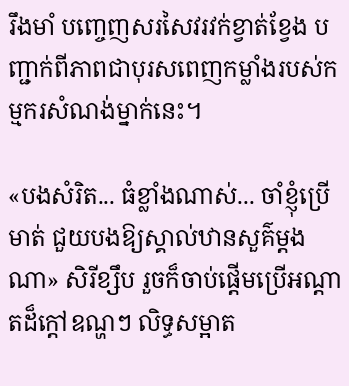រឹងមាំ បញ្ចេញសរសៃវរវក់ខ្វាត់ខ្វែង បញ្ជាក់ពីភាពជាបុរសពេញកម្លាំងរបស់កម្មករសំណង់ម្នាក់នេះ។

«បងសំរិត... ធំខ្លាំងណាស់... ចាំខ្ញុំប្រើ មាត់ ជួយបងឱ្យស្គាល់ឋានសួគ៌ម្ដងណា» សិរីខ្សឹប រួចក៏ចាប់ផ្ដើមប្រើអណ្ដាតដ៏ក្ដៅឧណ្ហៗ លិទ្ធសម្អាត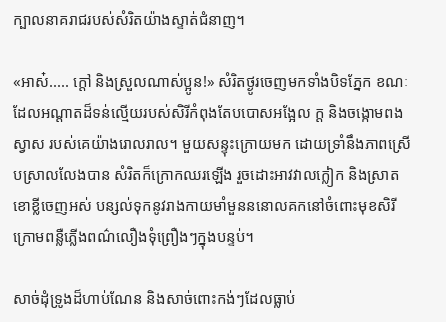ក្បាលនាគរាជរបស់សំរិតយ៉ាងស្ទាត់ជំនាញ។

«អាស៎..... ក្ដៅ និងស្រួលណាស់ប្អូន!» សំរិតថ្ងូរចេញមកទាំងបិទភ្នែក ខណៈដែលអណ្ដាតដ៏ទន់ល្មើយរបស់សិរីកំពុងតែបបោសអង្អែល ក្ដ និងចង្កោមពងស្វាស របស់គេយ៉ាងរោលរាល។ មួយសន្ទុះក្រោយមក ដោយទ្រាំនឹងភាពស្រើបស្រាលលែងបាន សំរិតក៏ក្រោកឈរឡើង រួចដោះអាវវាលក្លៀក និងស្រាតខោខ្លីចេញអស់ បន្សល់ទុកនូវរាងកាយមាំមួនននោលគកនៅចំពោះមុខសិរី ក្រោមពន្លឺភ្លើងពណ៌លឿងទុំព្រឿងៗក្នុងបន្ទប់។

សាច់ដុំទ្រូងដ៏ហាប់ណែន និងសាច់ពោះកង់ៗដែលធ្លាប់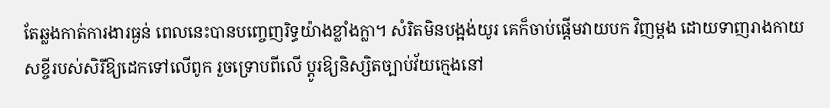តែឆ្លងកាត់ការងារធ្ងន់ ពេលនេះបានបញ្ចេញរិទ្ធយ៉ាងខ្លាំងក្លា។ សំរិតមិនបង្អង់យូរ គេក៏ចាប់ផ្ដើមវាយបក វិញម្ដង ដោយទាញរាងកាយសខ្ចីរបស់សិរីឱ្យដេកទៅលើពូក រួចទ្រោបពីលើ ប្ដូរឱ្យនិស្សិតច្បាប់វ័យក្មេងនៅ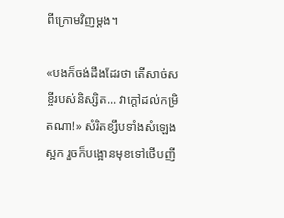ពីក្រោមវិញម្ដង។

«បងក៏ចង់ដឹងដែរថា តើសាច់សខ្ចីរបស់និស្សិត... វាក្ដៅដល់កម្រិតណា!» សំរិតខ្សឹបទាំងសំឡេងស្អក រួចក៏បង្អោនមុខទៅថើបញី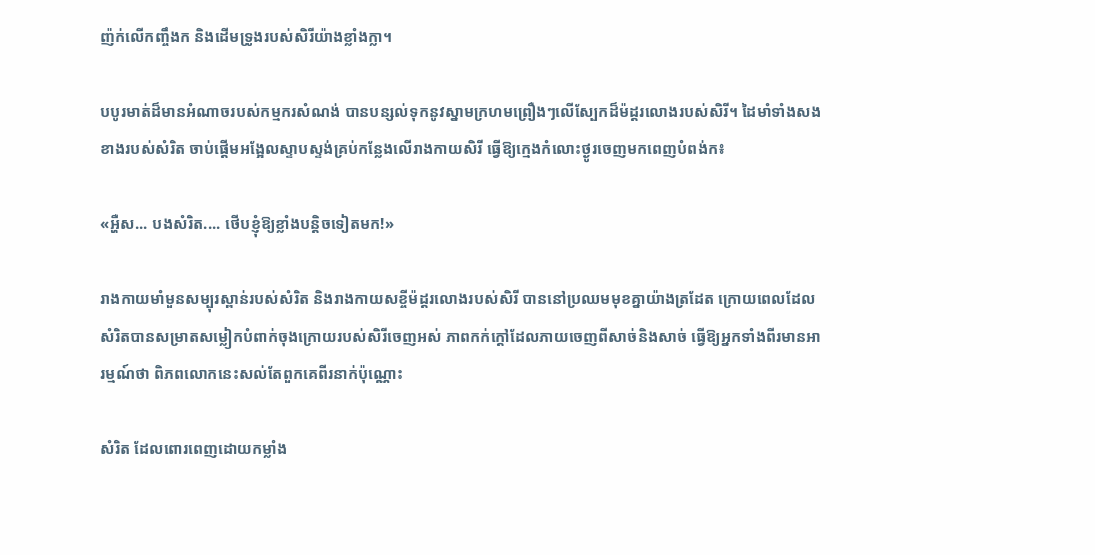ញ៉ក់លើកញ្ចឹងក និងដើមទ្រូងរបស់សិរីយ៉ាងខ្លាំងក្លា។

បបូរមាត់ដ៏មានអំណាចរបស់កម្មករសំណង់ បានបន្សល់ទុកនូវស្នាមក្រហមព្រឿងៗលើស្បែកដ៏ម៉ដ្តរលោងរបស់សិរី។ ដៃមាំទាំងសងខាងរបស់សំរិត ចាប់ផ្ដើមអង្អែលស្ទាបស្ទង់គ្រប់កន្លែងលើរាងកាយសិរី ធ្វើឱ្យក្មេងកំលោះថ្ងូរចេញមកពេញបំពង់ក៖

«អ្ហឺស... បងសំរិត.... ថើបខ្ញុំឱ្យខ្លាំងបន្តិចទៀតមក!»

រាងកាយមាំមួនសម្បុរស្ពាន់របស់សំរិត និងរាងកាយសខ្ចីម៉ដ្តរលោងរបស់សិរី បាននៅប្រឈមមុខគ្នាយ៉ាងត្រដែត ក្រោយពេលដែលសំរិតបានសម្រាតសម្លៀកបំពាក់ចុងក្រោយរបស់សិរីចេញអស់ ភាពកក់ក្ដៅដែលភាយចេញពីសាច់និងសាច់ ធ្វើឱ្យអ្នកទាំងពីរមានអារម្មណ៍ថា ពិភពលោកនេះសល់តែពួកគេពីរនាក់ប៉ុណ្ណោះ

សំរិត ដែលពោរពេញដោយកម្លាំង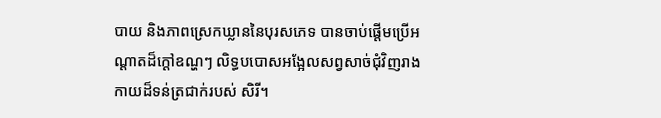បាយ និងភាពស្រេកឃ្លាននៃបុរសភេទ បានចាប់ផ្ដើមប្រើអណ្ដាតដ៏ក្ដៅឧណ្ហៗ លិទ្ធបបោសអង្អែលសព្វសាច់ជុំវិញរាងកាយដ៏ទន់ត្រជាក់របស់ សិរី។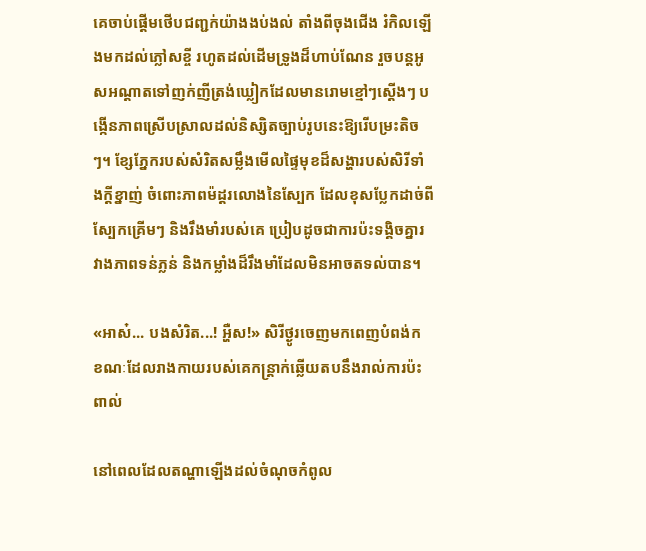គេចាប់ផ្ដើមថើបជញ្ជក់យ៉ាងងប់ងល់ តាំងពីចុងជើង រំកិលឡើងមកដល់ភ្លៅសខ្ចី រហូតដល់ដើមទ្រូងដ៏ហាប់ណែន រួចបន្តអូសអណ្ដាតទៅញក់ញីត្រង់ឃ្លៀកដែលមានរោមខ្មៅៗស្ដើងៗ បង្កើនភាពស្រើបស្រាលដល់និស្សិតច្បាប់រូបនេះឱ្យរើបម្រះតិចៗ។ ខ្សែភ្នែករបស់សំរិតសម្លឹងមើលផ្ទៃមុខដ៏សង្ហារបស់សិរីទាំងក្ដីខ្នាញ់ ចំពោះភាពម៉ដ្តរលោងនៃស្បែក ដែលខុសប្លែកដាច់ពីស្បែកគ្រើមៗ និងរឹងមាំរបស់គេ ប្រៀបដូចជាការប៉ះទង្គិចគ្នារវាងភាពទន់ភ្លន់ និងកម្លាំងដ៏រឹងមាំដែលមិនអាចតទល់បាន។

«អាស៎... បងសំរិត...! អ្ហឺស!» សិរីថ្ងូរចេញមកពេញបំពង់ក ខណៈដែលរាងកាយរបស់គេកន្ត្រាក់ឆ្លើយតបនឹងរាល់ការប៉ះពាល់

នៅពេលដែលតណ្ហាឡើងដល់ចំណុចកំពូល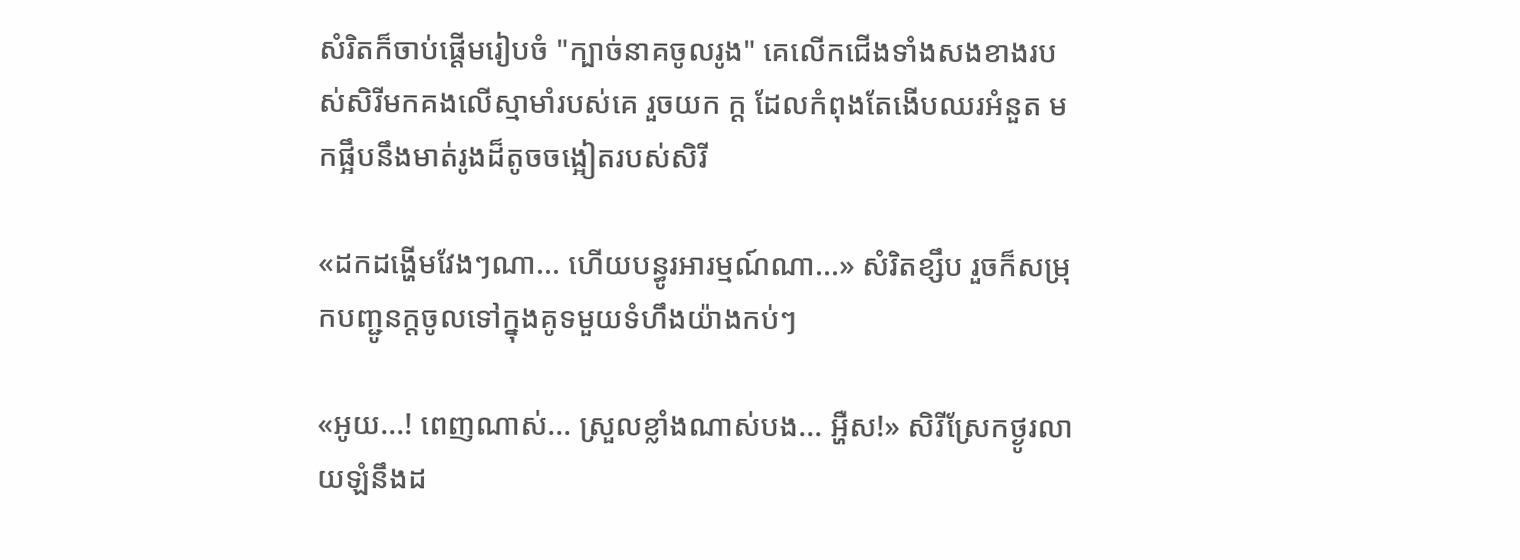សំរិតក៏ចាប់ផ្ដើមរៀបចំ "ក្បាច់នាគចូលរូង" គេលើកជើងទាំងសងខាងរបស់សិរីមកគងលើស្មាមាំរបស់គេ រួចយក ក្ដ ដែលកំពុងតែងើបឈរអំនួត មកផ្អឹបនឹងមាត់រូងដ៏តូចចង្អៀតរបស់សិរី

«ដកដង្ហើមវែងៗណា... ហើយបន្ធូរអារម្មណ៍ណា...» សំរិតខ្សឹប រួចក៏សម្រុកបញ្ជូនក្ដចូលទៅក្នុងគូទមួយទំហឹងយ៉ាងកប់ៗ

«អូយ...! ពេញណាស់... ស្រួលខ្លាំងណាស់បង... អ្ហឺស!» សិរីស្រែកថ្ងូរលាយឡំនឹងដ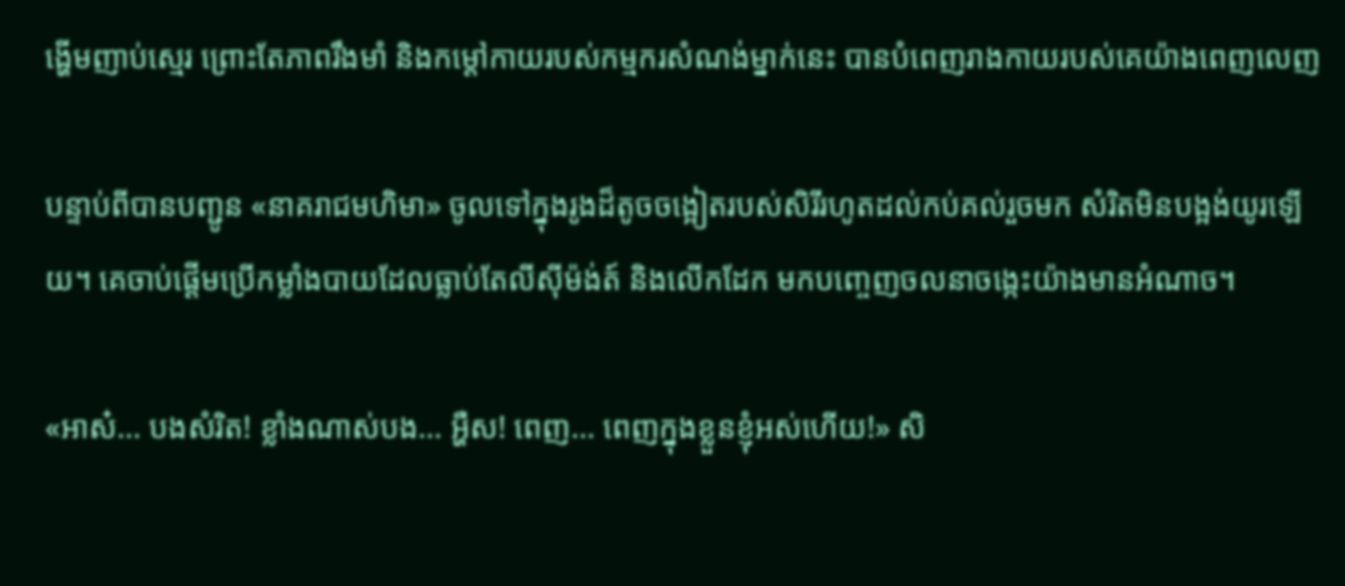ង្ហើមញាប់ស្មេរ ព្រោះតែភាពរឹងមាំ និងកម្ដៅកាយរបស់កម្មករសំណង់ម្នាក់នេះ បានបំពេញរាងកាយរបស់គេយ៉ាងពេញលេញ

បន្ទាប់ពីបានបញ្ជូន «នាគរាជមហិមា» ចូលទៅក្នុងរូងដ៏តូចចង្អៀតរបស់សិរីរហូតដល់កប់គល់រួចមក សំរិតមិនបង្អង់យូរឡើយ។ គេចាប់ផ្ដើមប្រើកម្លាំងបាយដែលធ្លាប់តែលីស៊ីម៉ង់ត៍ និងលើកដែក មកបញ្ចេញចលនាចង្កេះយ៉ាងមានអំណាច។

«អាស៎... បងសំរិត! ខ្លាំងណាស់បង... អ្ហឺស! ពេញ... ពេញក្នុងខ្លួនខ្ញុំអស់ហើយ!» សិ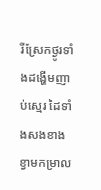រីស្រែកថ្ងូរទាំងដង្ហើមញាប់ស្មេរ ដៃទាំងសងខាងខ្វាមកម្រាល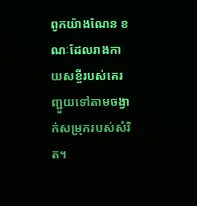ពូកយ៉ាងណែន ខណៈដែលរាងកាយសខ្ចីរបស់គេរញ្ជួយទៅតាមចង្វាក់សម្រុករបស់សំរិត។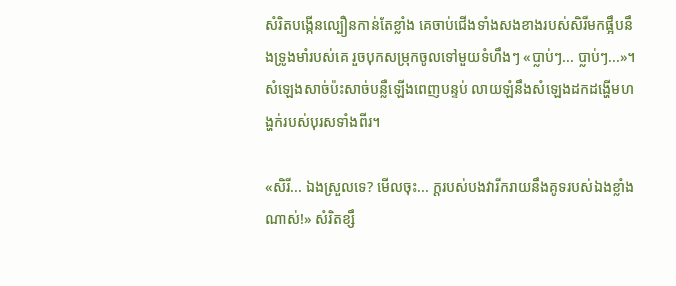សំរិតបង្កើនល្បឿនកាន់តែខ្លាំង គេចាប់ជើងទាំងសងខាងរបស់សិរីមកផ្អឹបនឹងទ្រូងមាំរបស់គេ រួចបុកសម្រុកចូលទៅមួយទំហឹងៗ «ប្លាប់ៗ... ប្លាប់ៗ...»។ សំឡេងសាច់ប៉ះសាច់បន្លឺឡើងពេញបន្ទប់ លាយឡំនឹងសំឡេងដកដង្ហើមហង្ហក់របស់បុរសទាំងពីរ។

«សិរី... ឯងស្រួលទេ? មើលចុះ... ក្ដរបស់បងវារីករាយនឹងគូទរបស់ឯងខ្លាំងណាស់!» សំរិតខ្សឹ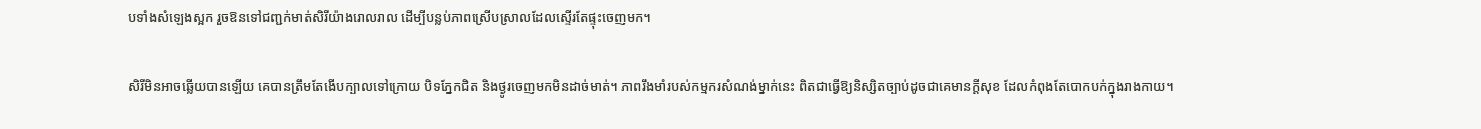បទាំងសំឡេងស្អក រួចឱនទៅជញ្ជក់មាត់សិរីយ៉ាងរោលរាល ដើម្បីបន្លប់ភាពស្រើបស្រាលដែលស្ទើរតែផ្ទុះចេញមក។

សិរីមិនអាចឆ្លើយបានឡើយ គេបានត្រឹមតែងើបក្បាលទៅក្រោយ បិទភ្នែកជិត និងថ្ងូរចេញមកមិនដាច់មាត់។ ភាពរឹងមាំរបស់កម្មករសំណង់ម្នាក់នេះ ពិតជាធ្វើឱ្យនិស្សិតច្បាប់ដូចជាគេមានក្ដីសុខ ដែលកំពុងតែបោកបក់ក្នុងរាងកាយ។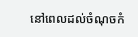នៅពេលដល់ចំណុចកំ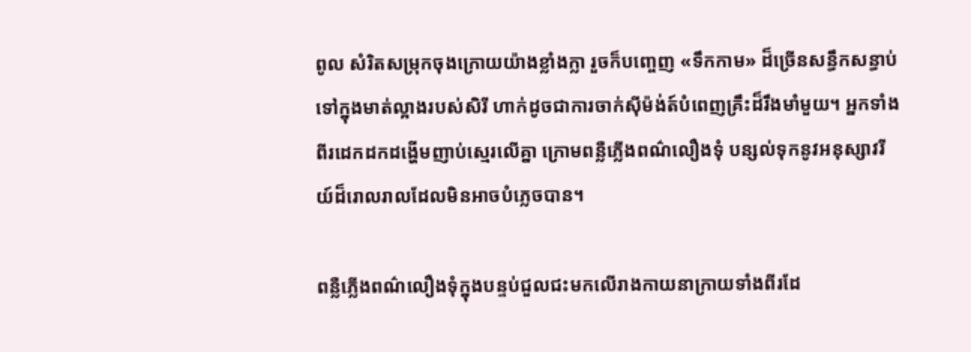ពូល សំរិតសម្រុកចុងក្រោយយ៉ាងខ្លាំងក្លា រួចក៏បញ្ចេញ «ទឹកកាម» ដ៏ច្រើនសន្ធឹកសន្ធាប់ទៅក្នុងមាត់ល្អាងរបស់សិរី ហាក់ដូចជាការចាក់ស៊ីម៉ង់ត៍បំពេញគ្រឹះដ៏រឹងមាំមួយ។ អ្នកទាំងពីរដេកដកដង្ហើមញាប់ស្មេរលើគ្នា ក្រោមពន្លឺភ្លើងពណ៌លឿងទុំ បន្សល់ទុកនូវអនុស្សាវរីយ៍ដ៏រោលរាលដែលមិនអាចបំភ្លេចបាន។

ពន្លឺភ្លើងពណ៌លឿងទុំក្នុងបន្ទប់ជួលជះមកលើរាងកាយនាក្រាយទាំងពីរដែ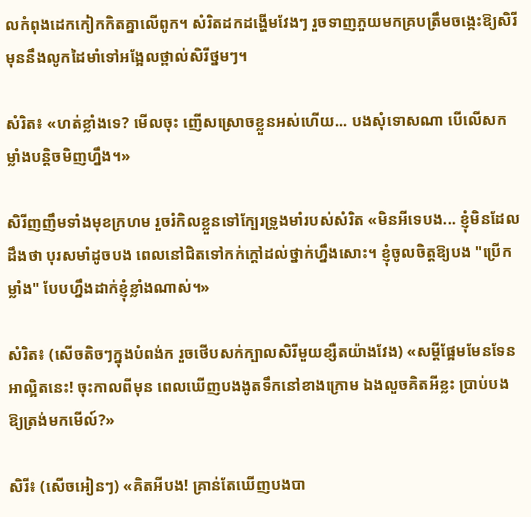លកំពុងដេកកៀកកិតគ្នាលើពូក។ សំរិតដកដង្ហើមវែងៗ រួចទាញភួយមកគ្របត្រឹមចង្កេះឱ្យសិរី មុននឹងលូកដៃមាំទៅអង្អែលថ្ពាល់សិរីថ្នមៗ។

សំរិត៖ «ហត់ខ្លាំងទេ? មើលចុះ ញើសស្រោចខ្លួនអស់ហើយ... បងសុំទោសណា បើលើសកម្លាំងបន្តិចមិញហ្នឹង។»

សិរីញញឹមទាំងមុខក្រហម រួចរំកិលខ្លួនទៅក្បែរទ្រូងមាំរបស់សំរិត «មិនអីទេបង... ខ្ញុំមិនដែលដឹងថា បុរសមាំដូចបង ពេលនៅជិតទៅកក់ក្ដៅដល់ថ្នាក់ហ្នឹងសោះ។ ខ្ញុំចូលចិត្តឱ្យបង "ប្រើកម្លាំង" បែបហ្នឹងដាក់ខ្ញុំខ្លាំងណាស់។»

សំរិត៖ (សើចតិចៗក្នុងបំពង់ក រួចថើបសក់ក្បាលសិរីមួយខ្សឺតយ៉ាងវែង) «សម្ដីផ្អែមមែនទែនអាល្អិតនេះ! ចុះកាលពីមុន ពេលឃើញបងងូតទឹកនៅខាងក្រោម ឯងលួចគិតអីខ្លះ ប្រាប់បងឱ្យត្រង់មកមើល៍?»

សិរី៖ (សើចអៀនៗ) «គិតអីបង! គ្រាន់តែឃើញបងបា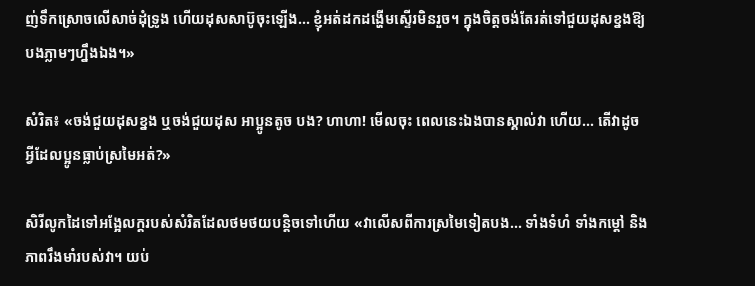ញ់ទឹកស្រោចលើសាច់ដុំទ្រូង ហើយដុសសាប៊ូចុះឡើង... ខ្ញុំអត់ដកដង្ហើមស្ទើរមិនរួច។ ក្នុងចិត្តចង់តែរត់ទៅជួយដុសខ្នងឱ្យបងភ្លាមៗហ្នឹងឯង។»

សំរិត៖ «ចង់ជួយដុសខ្នង ឬចង់ជួយដុស អាប្អូនតូច បង? ហាហា! មើលចុះ ពេលនេះឯងបានស្គាល់វា ហើយ... តើវាដូចអ្វីដែលប្អូនធ្លាប់ស្រមៃអត់?»

សិរីលូកដៃទៅអង្អែលក្ដរបស់សំរិតដែលថមថយបន្តិចទៅហើយ «វាលើសពីការស្រមៃទៀតបង... ទាំងទំហំ ទាំងកម្ដៅ និងភាពរឹងមាំរបស់វា។ យប់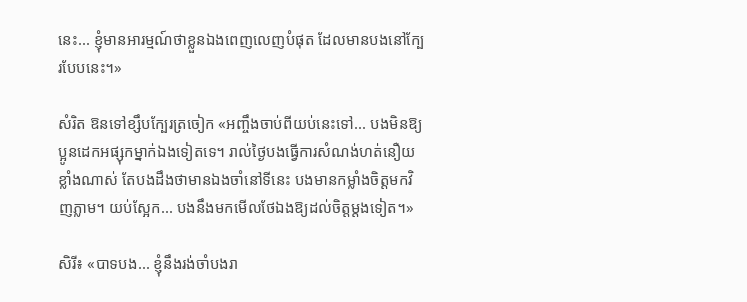នេះ... ខ្ញុំមានអារម្មណ៍ថាខ្លួនឯងពេញលេញបំផុត ដែលមានបងនៅក្បែរបែបនេះ។»

សំរិត ឱនទៅខ្សឹបក្បែរត្រចៀក «អញ្ចឹងចាប់ពីយប់នេះទៅ... បងមិនឱ្យប្អូនដេកអផ្សុកម្នាក់ឯងទៀតទេ។ រាល់ថ្ងៃបងធ្វើការសំណង់ហត់នឿយខ្លាំងណាស់ តែបងដឹងថាមានឯងចាំនៅទីនេះ បងមានកម្លាំងចិត្តមកវិញភ្លាម។ យប់ស្អែក... បងនឹងមកមើលថែឯងឱ្យដល់ចិត្តម្ដងទៀត។»

សិរី៖ «បាទបង... ខ្ញុំនឹងរង់ចាំបងរា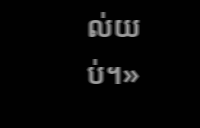ល់យប់។»